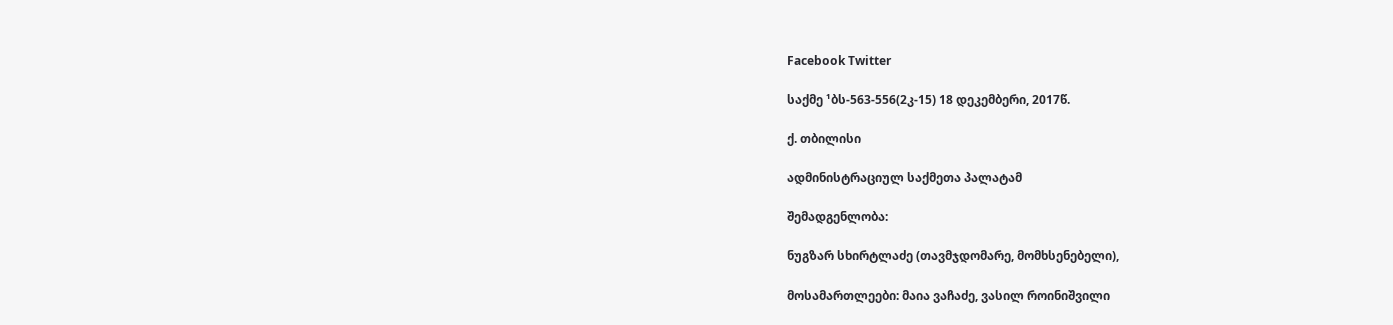Facebook Twitter

საქმე ¹ბს-563-556(2კ-15) 18 დეკემბერი, 2017წ.

ქ. თბილისი

ადმინისტრაციულ საქმეთა პალატამ

შემადგენლობა:

ნუგზარ სხირტლაძე (თავმჯდომარე, მომხსენებელი),

მოსამართლეები: მაია ვაჩაძე, ვასილ როინიშვილი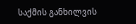საქმის განხილვის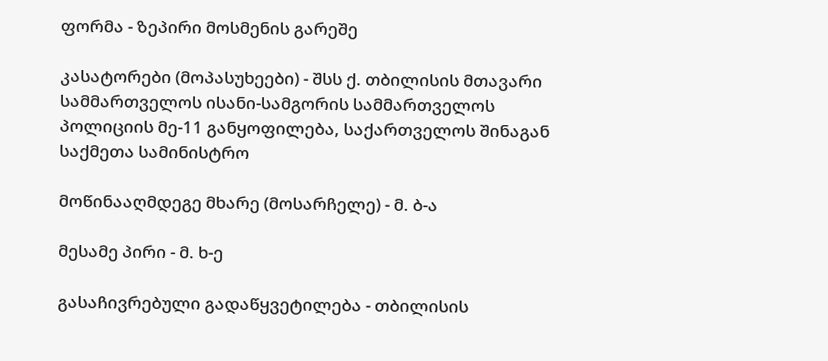ფორმა - ზეპირი მოსმენის გარეშე

კასატორები (მოპასუხეები) - შსს ქ. თბილისის მთავარი სამმართველოს ისანი-სამგორის სამმართველოს პოლიციის მე-11 განყოფილება, საქართველოს შინაგან საქმეთა სამინისტრო

მოწინააღმდეგე მხარე (მოსარჩელე) - მ. ბ-ა

მესამე პირი - მ. ხ-ე

გასაჩივრებული გადაწყვეტილება - თბილისის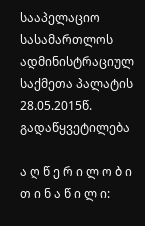სააპელაციო სასამართლოს ადმინისტრაციულ საქმეთა პალატის 28.05.2015წ. გადაწყვეტილება

ა ღ წ ე რ ი ლ ო ბ ი თ ი ნ ა წ ი ლ ი: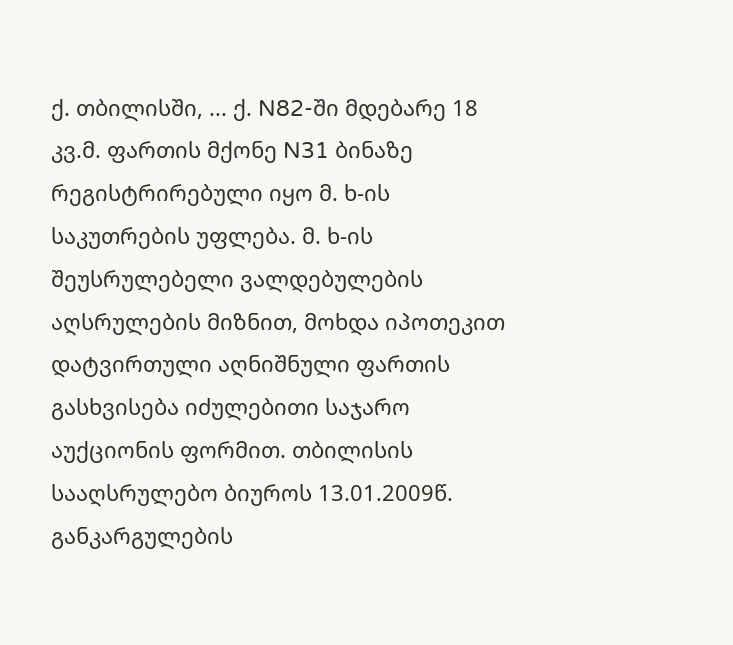ქ. თბილისში, ... ქ. N82-ში მდებარე 18 კვ.მ. ფართის მქონე N31 ბინაზე რეგისტრირებული იყო მ. ხ-ის საკუთრების უფლება. მ. ხ-ის შეუსრულებელი ვალდებულების აღსრულების მიზნით, მოხდა იპოთეკით დატვირთული აღნიშნული ფართის გასხვისება იძულებითი საჯარო აუქციონის ფორმით. თბილისის სააღსრულებო ბიუროს 13.01.2009წ. განკარგულების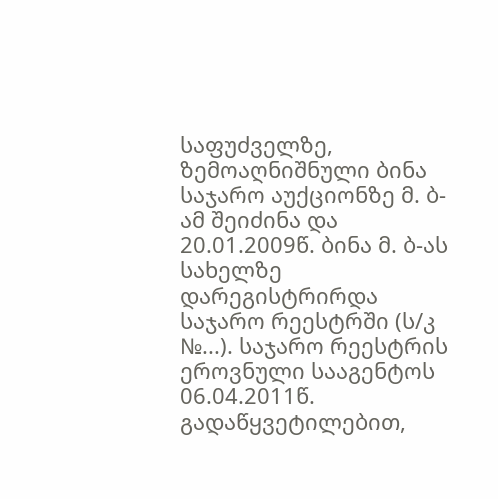საფუძველზე, ზემოაღნიშნული ბინა საჯარო აუქციონზე მ. ბ-ამ შეიძინა და 20.01.2009წ. ბინა მ. ბ-ას სახელზე დარეგისტრირდა საჯარო რეესტრში (ს/კ №...). საჯარო რეესტრის ეროვნული სააგენტოს 06.04.2011წ. გადაწყვეტილებით,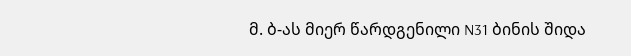მ. ბ-ას მიერ წარდგენილი N31 ბინის შიდა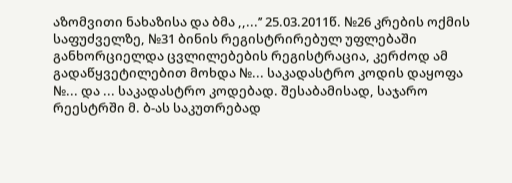აზომვითი ნახაზისა და ბმა ,,...’’ 25.03.2011წ. №26 კრების ოქმის საფუძველზე, №31 ბინის რეგისტრირებულ უფლებაში განხორციელდა ცვლილებების რეგისტრაცია, კერძოდ ამ გადაწყვეტილებით მოხდა №... საკადასტრო კოდის დაყოფა №... და ... საკადასტრო კოდებად. შესაბამისად, საჯარო რეესტრში მ. ბ-ას საკუთრებად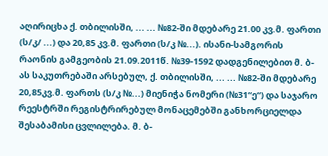აღირიცხა ქ. თბილისში, ... ... №82-ში მდებარე 21.00 კვ.მ. ფართი (ს/კ/ ...) და 20,85 კვ.მ. ფართი (ს/კ №...). ისანი-სამგორის რაონის გამგეობის 21.09.2011წ. №39-1592 დადგენილებით მ. ბ-ას საკუთრებაში არსებულ, ქ. თბილისში, ... ... №82-ში მდებარე 20,85კვ.მ. ფართს (ს/კ №...) მიენიჭა ნომერი (№31“ე“) და საჯარო რეესტრში რეგისტრირებულ მონაცემებში განხორციელდა შესაბამისი ცვლილება. მ. ბ-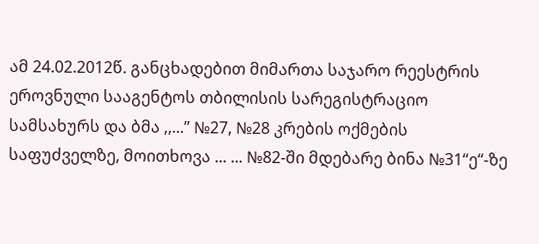ამ 24.02.2012წ. განცხადებით მიმართა საჯარო რეესტრის ეროვნული სააგენტოს თბილისის სარეგისტრაციო სამსახურს და ბმა ,,...’’ №27, №28 კრების ოქმების საფუძველზე, მოითხოვა ... ... №82-ში მდებარე ბინა №31“ე“-ზე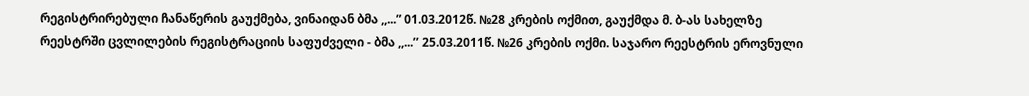რეგისტრირებული ჩანაწერის გაუქმება, ვინაიდან ბმა ,,...” 01.03.2012წ. №28 კრების ოქმით, გაუქმდა მ. ბ-ას სახელზე რეესტრში ცვლილების რეგისტრაციის საფუძველი - ბმა ,,...’’ 25.03.2011წ. №26 კრების ოქმი. საჯარო რეესტრის ეროვნული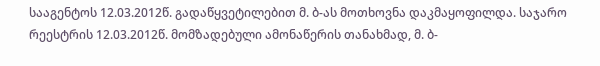სააგენტოს 12.03.2012წ. გადაწყვეტილებით მ. ბ-ას მოთხოვნა დაკმაყოფილდა. საჯარო რეესტრის 12.03.2012წ. მომზადებული ამონაწერის თანახმად, მ. ბ-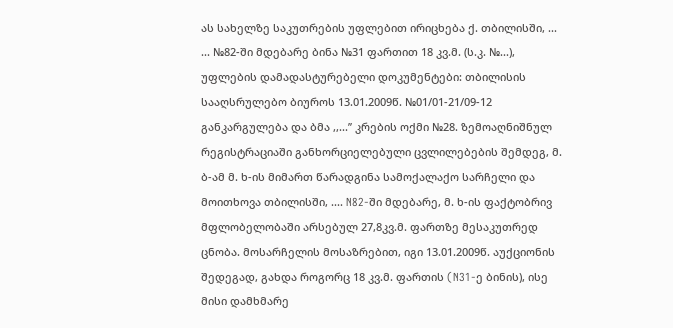ას სახელზე საკუთრების უფლებით ირიცხება ქ. თბილისში, ... ... №82-ში მდებარე ბინა №31 ფართით 18 კვ.მ. (ს.კ. №...), უფლების დამადასტურებელი დოკუმენტები: თბილისის სააღსრულებო ბიუროს 13.01.2009წ. №01/01-21/09-12 განკარგულება და ბმა ,,...’’ კრების ოქმი №28. ზემოაღნიშნულ რეგისტრაციაში განხორციელებული ცვლილებების შემდეგ, მ. ბ-ამ მ. ხ-ის მიმართ წარადგინა სამოქალაქო სარჩელი და მოითხოვა თბილისში, .... N82-ში მდებარე, მ. ხ-ის ფაქტობრივ მფლობელობაში არსებულ 27,8კვ.მ. ფართზე მესაკუთრედ ცნობა. მოსარჩელის მოსაზრებით, იგი 13.01.2009წ. აუქციონის შედეგად, გახდა როგორც 18 კვ.მ. ფართის (N31-ე ბინის), ისე მისი დამხმარე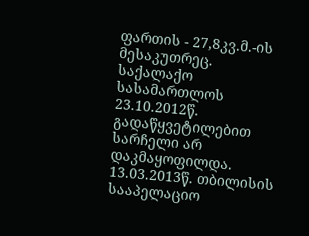ფართის - 27,8კვ.მ.-ის მესაკუთრეც. საქალაქო სასამართლოს 23.10.2012წ. გადაწყვეტილებით სარჩელი არ დაკმაყოფილდა. 13.03.2013წ. თბილისის სააპელაციო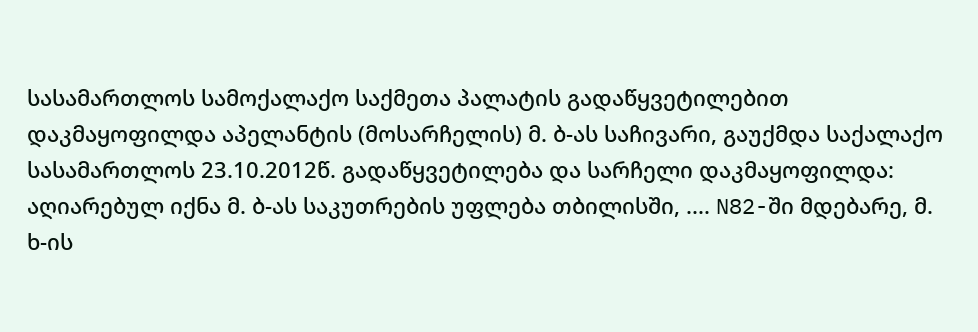სასამართლოს სამოქალაქო საქმეთა პალატის გადაწყვეტილებით დაკმაყოფილდა აპელანტის (მოსარჩელის) მ. ბ-ას საჩივარი, გაუქმდა საქალაქო სასამართლოს 23.10.2012წ. გადაწყვეტილება და სარჩელი დაკმაყოფილდა: აღიარებულ იქნა მ. ბ-ას საკუთრების უფლება თბილისში, .... N82-ში მდებარე, მ. ხ-ის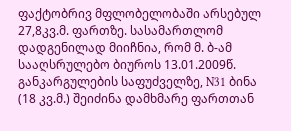ფაქტობრივ მფლობელობაში არსებულ 27,8კვ.მ. ფართზე. სასამართლომ დადგენილად მიიჩნია, რომ მ. ბ-ამ სააღსრულებო ბიუროს 13.01.2009წ. განკარგულების საფუძველზე, N31 ბინა (18 კვ.მ.) შეიძინა დამხმარე ფართთან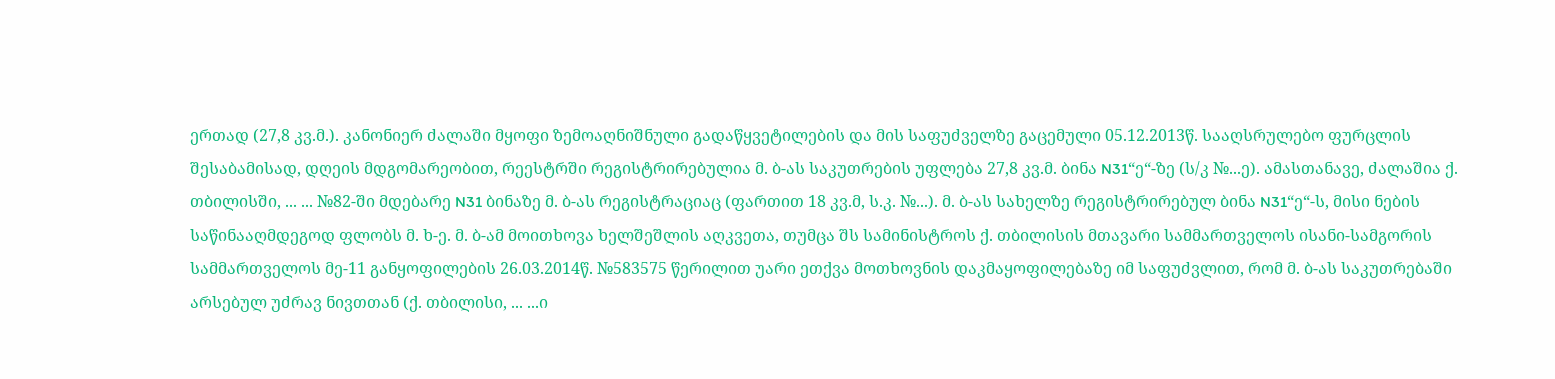ერთად (27,8 კვ.მ.). კანონიერ ძალაში მყოფი ზემოაღნიშნული გადაწყვეტილების და მის საფუძველზე გაცემული 05.12.2013წ. სააღსრულებო ფურცლის შესაბამისად, დღეის მდგომარეობით, რეესტრში რეგისტრირებულია მ. ბ-ას საკუთრების უფლება 27,8 კვ.მ. ბინა N31“ე“-ზე (ს/კ №...ე). ამასთანავე, ძალაშია ქ. თბილისში, ... ... №82-ში მდებარე N31 ბინაზე მ. ბ-ას რეგისტრაციაც (ფართით 18 კვ.მ, ს.კ. №...). მ. ბ-ას სახელზე რეგისტრირებულ ბინა N31“ე“-ს, მისი ნების საწინააღმდეგოდ ფლობს მ. ხ-ე. მ. ბ-ამ მოითხოვა ხელშეშლის აღკვეთა, თუმცა შს სამინისტროს ქ. თბილისის მთავარი სამმართველოს ისანი-სამგორის სამმართველოს მე-11 განყოფილების 26.03.2014წ. №583575 წერილით უარი ეთქვა მოთხოვნის დაკმაყოფილებაზე იმ საფუძვლით, რომ მ. ბ-ას საკუთრებაში არსებულ უძრავ ნივთთან (ქ. თბილისი, ... ...ი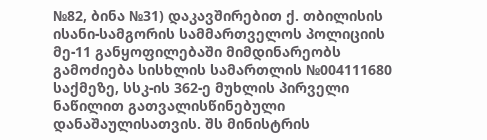№82, ბინა №31) დაკავშირებით ქ. თბილისის ისანი-სამგორის სამმართველოს პოლიციის მე-11 განყოფილებაში მიმდინარეობს გამოძიება სისხლის სამართლის №004111680 საქმეზე, სსკ-ის 362-ე მუხლის პირველი ნაწილით გათვალისწინებული დანაშაულისათვის. შს მინისტრის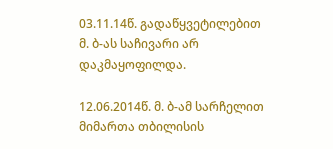03.11.14წ. გადაწყვეტილებით მ. ბ-ას საჩივარი არ დაკმაყოფილდა.

12.06.2014წ. მ. ბ-ამ სარჩელით მიმართა თბილისის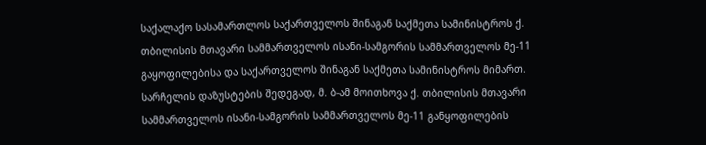საქალაქო სასამართლოს საქართველოს შინაგან საქმეთა სამინისტროს ქ. თბილისის მთავარი სამმართველოს ისანი-სამგორის სამმართველოს მე-11 გაყოფილებისა და საქართველოს შინაგან საქმეთა სამინისტროს მიმართ. სარჩელის დაზუსტების შედეგად, მ. ბ-ამ მოითხოვა ქ. თბილისის მთავარი სამმართველოს ისანი-სამგორის სამმართველოს მე-11 განყოფილების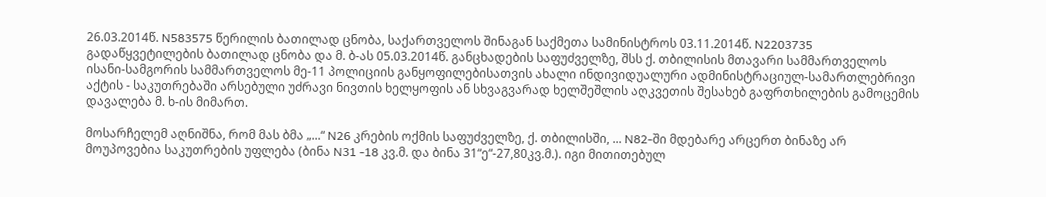26.03.2014წ. N583575 წერილის ბათილად ცნობა, საქართველოს შინაგან საქმეთა სამინისტროს 03.11.2014წ. N2203735 გადაწყვეტილების ბათილად ცნობა და მ. ბ-ას 05.03.2014წ. განცხადების საფუძველზე, შსს ქ. თბილისის მთავარი სამმართველოს ისანი-სამგორის სამმართველოს მე-11 პოლიციის განყოფილებისათვის ახალი ინდივიდუალური ადმინისტრაციულ-სამართლებრივი აქტის - საკუთრებაში არსებული უძრავი ნივთის ხელყოფის ან სხვაგვარად ხელშეშლის აღკვეთის შესახებ გაფრთხილების გამოცემის დავალება მ. ხ-ის მიმართ.

მოსარჩელემ აღნიშნა, რომ მას ბმა „...“ N26 კრების ოქმის საფუძველზე, ქ. თბილისში, ... N82-ში მდებარე არცერთ ბინაზე არ მოუპოვებია საკუთრების უფლება (ბინა N31 -18 კვ.მ. და ბინა 31“ე“-27,80კვ.მ.). იგი მითითებულ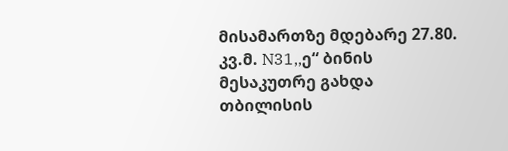მისამართზე მდებარე 27.80. კვ.მ. N31,,ე“ ბინის მესაკუთრე გახდა თბილისის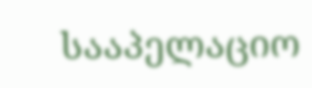სააპელაციო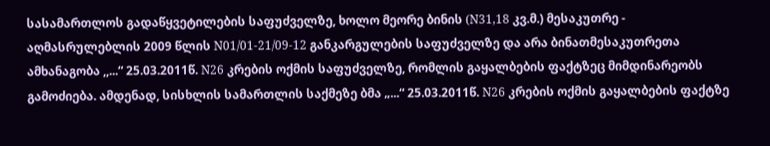სასამართლოს გადაწყვეტილების საფუძველზე, ხოლო მეორე ბინის (N31,18 კვ.მ.) მესაკუთრე - აღმასრულებლის 2009 წლის N01/01-21/09-12 განკარგულების საფუძველზე და არა ბინათმესაკუთრეთა ამხანაგობა ,,...“ 25.03.2011წ. N26 კრების ოქმის საფუძველზე, რომლის გაყალბების ფაქტზეც მიმდინარეობს გამოძიება. ამდენად, სისხლის სამართლის საქმეზე ბმა „...“ 25.03.2011წ. N26 კრების ოქმის გაყალბების ფაქტზე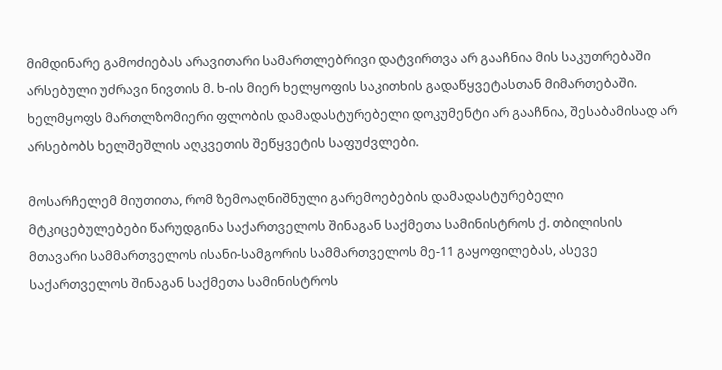მიმდინარე გამოძიებას არავითარი სამართლებრივი დატვირთვა არ გააჩნია მის საკუთრებაში არსებული უძრავი ნივთის მ. ხ-ის მიერ ხელყოფის საკითხის გადაწყვეტასთან მიმართებაში. ხელმყოფს მართლზომიერი ფლობის დამადასტურებელი დოკუმენტი არ გააჩნია, შესაბამისად არ არსებობს ხელშეშლის აღკვეთის შეწყვეტის საფუძვლები.

მოსარჩელემ მიუთითა, რომ ზემოაღნიშნული გარემოებების დამადასტურებელი მტკიცებულებები წარუდგინა საქართველოს შინაგან საქმეთა სამინისტროს ქ. თბილისის მთავარი სამმართველოს ისანი-სამგორის სამმართველოს მე-11 გაყოფილებას, ასევე საქართველოს შინაგან საქმეთა სამინისტროს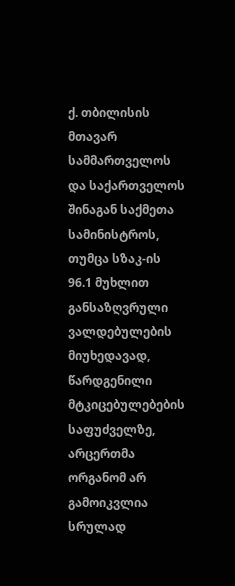ქ. თბილისის მთავარ სამმართველოს და საქართველოს შინაგან საქმეთა სამინისტროს, თუმცა სზაკ-ის 96.1 მუხლით განსაზღვრული ვალდებულების მიუხედავად, წარდგენილი მტკიცებულებების საფუძველზე, არცერთმა ორგანომ არ გამოიკვლია სრულად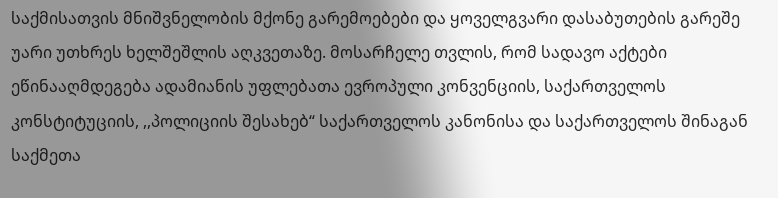საქმისათვის მნიშვნელობის მქონე გარემოებები და ყოველგვარი დასაბუთების გარეშე უარი უთხრეს ხელშეშლის აღკვეთაზე. მოსარჩელე თვლის, რომ სადავო აქტები ეწინააღმდეგება ადამიანის უფლებათა ევროპული კონვენციის, საქართველოს კონსტიტუციის, ,,პოლიციის შესახებ“ საქართველოს კანონისა და საქართველოს შინაგან საქმეთა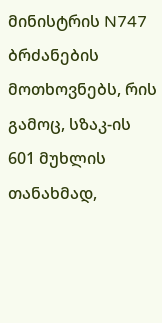მინისტრის N747 ბრძანების მოთხოვნებს, რის გამოც, სზაკ-ის 601 მუხლის თანახმად,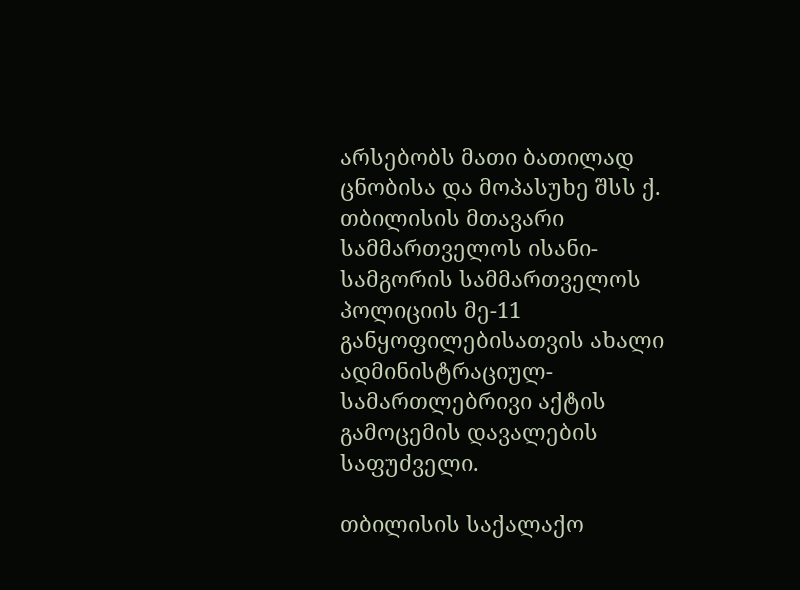არსებობს მათი ბათილად ცნობისა და მოპასუხე შსს ქ. თბილისის მთავარი სამმართველოს ისანი-სამგორის სამმართველოს პოლიციის მე-11 განყოფილებისათვის ახალი ადმინისტრაციულ-სამართლებრივი აქტის გამოცემის დავალების საფუძველი.

თბილისის საქალაქო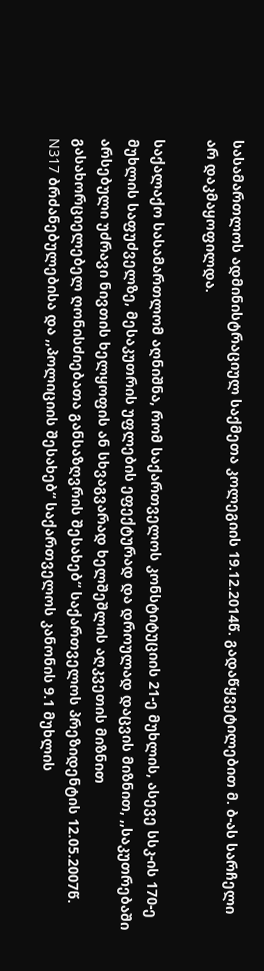სასამართლოს ადმინისტრაციულ საქმეთა კოლეგიის 19.12.2014წ. გადაწყვეტილებით მ. ბ-ას სარჩელი არ დაკმაყოფილდა.

საქალაქო სასამართლომ აღნიშნა, რომ საქართველოს კონსტიტუციის 21-ე მუხლის, ასევე სსკ-ის 170-ე მუხლის საფუძველზე, მესაკუთრის უფლების ეფექტურად და დროულად დაცვის მიზნით, ,,საკუთრებაში არსებული უძრავი ნივთის ხელყოფის ან სხვაგვარად ხელშეშლის აღკვეთის მიზნით გასახორციელებელ ღონისძიებათა განსაზღვრის შესახებ“ საქართველოს პრეზიდენტის 12.05.2007წ. N317 ბრძანებულებისა და ,,პოლიციის შესახებ“ საქართველოს კანონის 9.1 მუხლის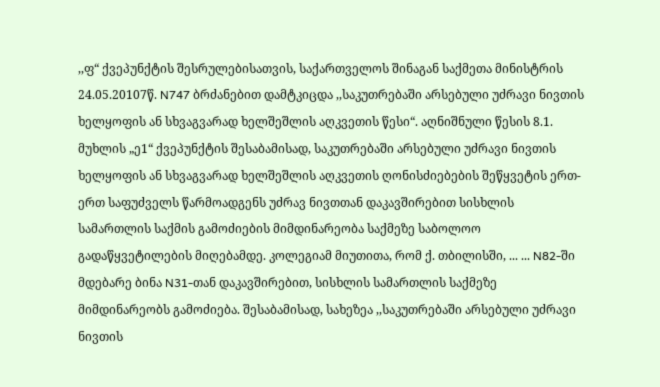,,ფ“ ქვეპუნქტის შესრულებისათვის, საქართველოს შინაგან საქმეთა მინისტრის 24.05.20107წ. N747 ბრძანებით დამტკიცდა ,,საკუთრებაში არსებული უძრავი ნივთის ხელყოფის ან სხვაგვარად ხელშეშლის აღკვეთის წესი“. აღნიშნული წესის 8.1. მუხლის „ე1“ ქვეპუნქტის შესაბამისად, საკუთრებაში არსებული უძრავი ნივთის ხელყოფის ან სხვაგვარად ხელშეშლის აღკვეთის ღონისძიებების შეწყვეტის ერთ-ერთ საფუძველს წარმოადგენს უძრავ ნივთთან დაკავშირებით სისხლის სამართლის საქმის გამოძიების მიმდინარეობა საქმეზე საბოლოო გადაწყვეტილების მიღებამდე. კოლეგიამ მიუთითა, რომ ქ. თბილისში, ... ... N82-ში მდებარე ბინა N31-თან დაკავშირებით, სისხლის სამართლის საქმეზე მიმდინარეობს გამოძიება. შესაბამისად, სახეზეა ,,საკუთრებაში არსებული უძრავი ნივთის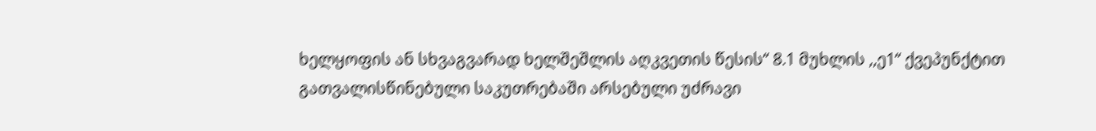ხელყოფის ან სხვაგვარად ხელშეშლის აღკვეთის წესის“ 8.1 მუხლის ,,ე1“ ქვეპუნქტით გათვალისწინებული საკუთრებაში არსებული უძრავი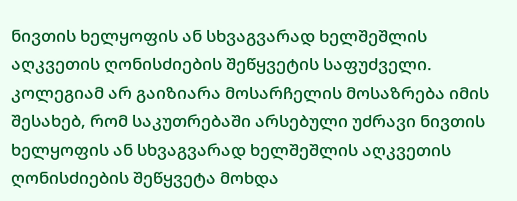ნივთის ხელყოფის ან სხვაგვარად ხელშეშლის აღკვეთის ღონისძიების შეწყვეტის საფუძველი. კოლეგიამ არ გაიზიარა მოსარჩელის მოსაზრება იმის შესახებ, რომ საკუთრებაში არსებული უძრავი ნივთის ხელყოფის ან სხვაგვარად ხელშეშლის აღკვეთის ღონისძიების შეწყვეტა მოხდა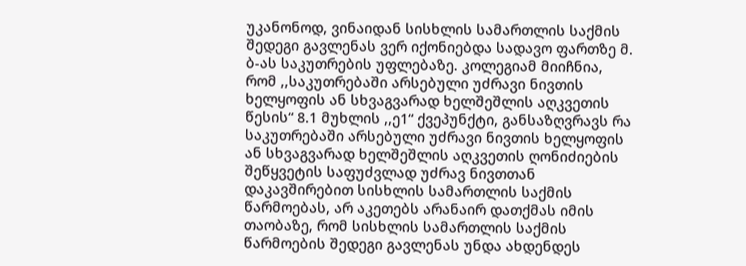უკანონოდ, ვინაიდან სისხლის სამართლის საქმის შედეგი გავლენას ვერ იქონიებდა სადავო ფართზე მ. ბ-ას საკუთრების უფლებაზე. კოლეგიამ მიიჩნია, რომ ,,საკუთრებაში არსებული უძრავი ნივთის ხელყოფის ან სხვაგვარად ხელშეშლის აღკვეთის წესის“ 8.1 მუხლის ,,ე1“ ქვეპუნქტი, განსაზღვრავს რა საკუთრებაში არსებული უძრავი ნივთის ხელყოფის ან სხვაგვარად ხელშეშლის აღკვეთის ღონიძიების შეწყვეტის საფუძვლად უძრავ ნივთთან დაკავშირებით სისხლის სამართლის საქმის წარმოებას, არ აკეთებს არანაირ დათქმას იმის თაობაზე, რომ სისხლის სამართლის საქმის წარმოების შედეგი გავლენას უნდა ახდენდეს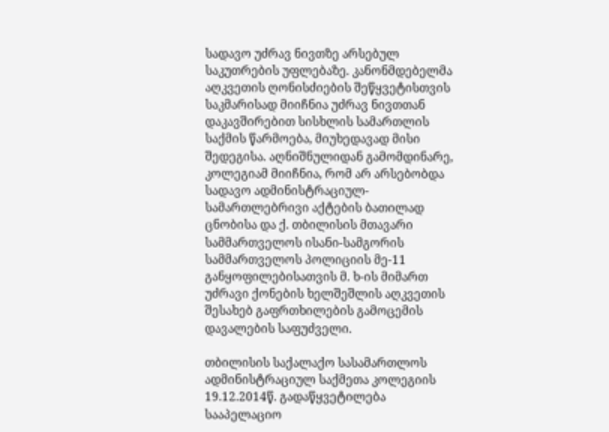სადავო უძრავ ნივთზე არსებულ საკუთრების უფლებაზე. კანონმდებელმა აღკვეთის ღონისძიების შეწყვეტისთვის საკმარისად მიიჩნია უძრავ ნივთთან დაკავშირებით სისხლის სამართლის საქმის წარმოება, მიუხედავად მისი შედეგისა. აღნიშნულიდან გამომდინარე, კოლეგიამ მიიჩნია, რომ არ არსებობდა სადავო ადმინისტრაციულ-სამართლებრივი აქტების ბათილად ცნობისა და ქ. თბილისის მთავარი სამმართველოს ისანი-სამგორის სამმართველოს პოლიციის მე-11 განყოფილებისათვის მ. ხ-ის მიმართ უძრავი ქონების ხელშეშლის აღკვეთის შესახებ გაფრთხილების გამოცემის დავალების საფუძველი.

თბილისის საქალაქო სასამართლოს ადმინისტრაციულ საქმეთა კოლეგიის 19.12.2014წ. გადაწყვეტილება სააპელაციო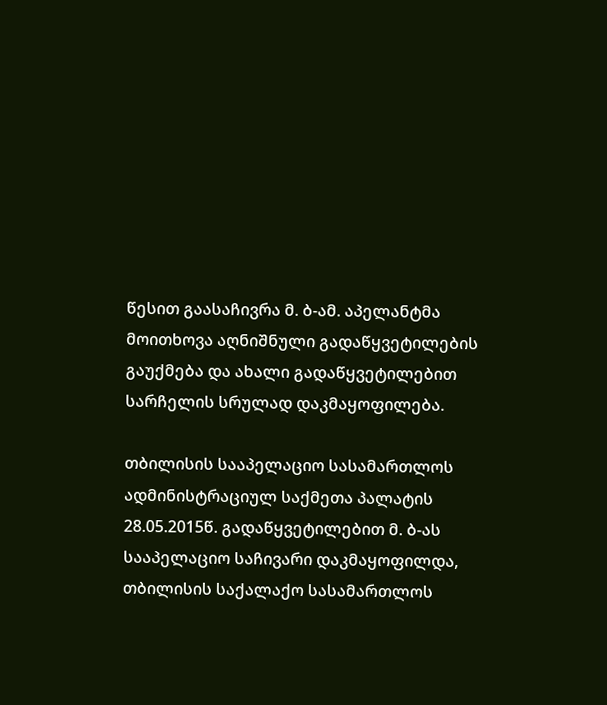წესით გაასაჩივრა მ. ბ-ამ. აპელანტმა მოითხოვა აღნიშნული გადაწყვეტილების გაუქმება და ახალი გადაწყვეტილებით სარჩელის სრულად დაკმაყოფილება.

თბილისის სააპელაციო სასამართლოს ადმინისტრაციულ საქმეთა პალატის 28.05.2015წ. გადაწყვეტილებით მ. ბ-ას სააპელაციო საჩივარი დაკმაყოფილდა, თბილისის საქალაქო სასამართლოს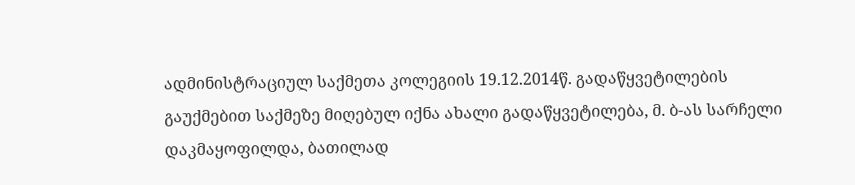ადმინისტრაციულ საქმეთა კოლეგიის 19.12.2014წ. გადაწყვეტილების გაუქმებით საქმეზე მიღებულ იქნა ახალი გადაწყვეტილება, მ. ბ-ას სარჩელი დაკმაყოფილდა, ბათილად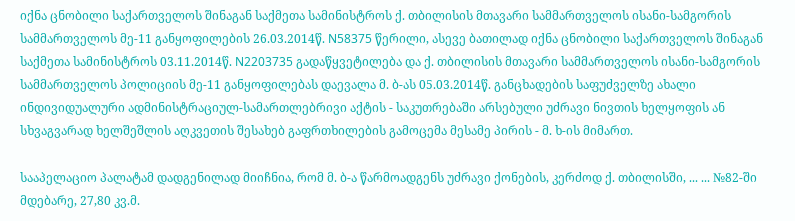იქნა ცნობილი საქართველოს შინაგან საქმეთა სამინისტროს ქ. თბილისის მთავარი სამმართველოს ისანი-სამგორის სამმართველოს მე-11 განყოფილების 26.03.2014წ. N58375 წერილი, ასევე ბათილად იქნა ცნობილი საქართველოს შინაგან საქმეთა სამინისტროს 03.11.2014წ. N2203735 გადაწყვეტილება და ქ. თბილისის მთავარი სამმართველოს ისანი-სამგორის სამმართველოს პოლიციის მე-11 განყოფილებას დაევალა მ. ბ-ას 05.03.2014წ. განცხადების საფუძველზე ახალი ინდივიდუალური ადმინისტრაციულ-სამართლებრივი აქტის - საკუთრებაში არსებული უძრავი ნივთის ხელყოფის ან სხვაგვარად ხელშეშლის აღკვეთის შესახებ გაფრთხილების გამოცემა მესამე პირის - მ. ხ-ის მიმართ.

სააპელაციო პალატამ დადგენილად მიიჩნია, რომ მ. ბ-ა წარმოადგენს უძრავი ქონების, კერძოდ ქ. თბილისში, ... ... №82-ში მდებარე, 27,80 კვ.მ.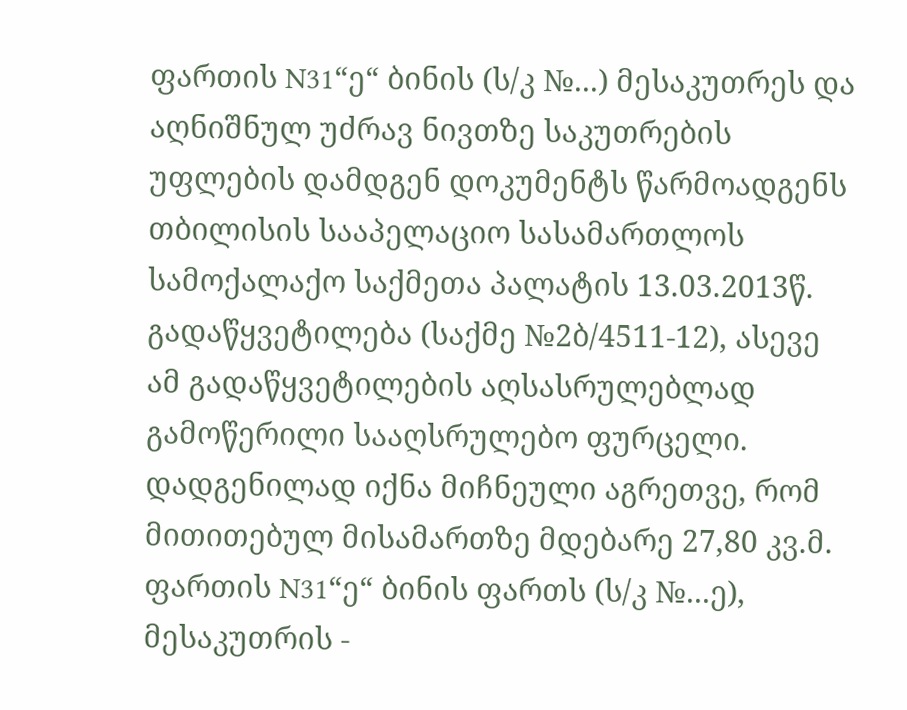ფართის N31“ე“ ბინის (ს/კ №...) მესაკუთრეს და აღნიშნულ უძრავ ნივთზე საკუთრების უფლების დამდგენ დოკუმენტს წარმოადგენს თბილისის სააპელაციო სასამართლოს სამოქალაქო საქმეთა პალატის 13.03.2013წ. გადაწყვეტილება (საქმე №2ბ/4511-12), ასევე ამ გადაწყვეტილების აღსასრულებლად გამოწერილი სააღსრულებო ფურცელი. დადგენილად იქნა მიჩნეული აგრეთვე, რომ მითითებულ მისამართზე მდებარე 27,80 კვ.მ. ფართის N31“ე“ ბინის ფართს (ს/კ №...ე), მესაკუთრის -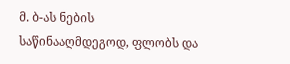მ. ბ-ას ნების საწინააღმდეგოდ, ფლობს და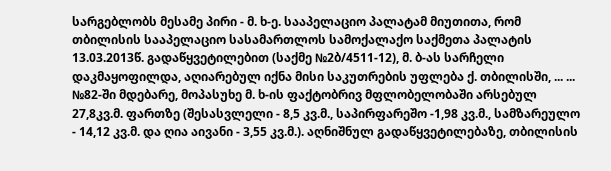სარგებლობს მესამე პირი - მ. ხ-ე. სააპელაციო პალატამ მიუთითა, რომ თბილისის სააპელაციო სასამართლოს სამოქალაქო საქმეთა პალატის 13.03.2013წ. გადაწყვეტილებით (საქმე №2ბ/4511-12), მ. ბ-ას სარჩელი დაკმაყოფილდა, აღიარებულ იქნა მისი საკუთრების უფლება ქ. თბილისში, ... ... №82-ში მდებარე, მოპასუხე მ. ხ-ის ფაქტობრივ მფლობელობაში არსებულ 27,8კვ.მ. ფართზე (შესასვლელი - 8,5 კვ.მ., საპირფარეშო -1,98 კვ.მ., სამზარეულო - 14,12 კვ.მ. და ღია აივანი - 3,55 კვ.მ.). აღნიშნულ გადაწყვეტილებაზე, თბილისის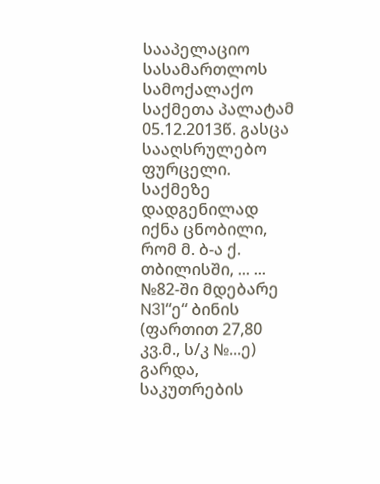სააპელაციო სასამართლოს სამოქალაქო საქმეთა პალატამ 05.12.2013წ. გასცა სააღსრულებო ფურცელი. საქმეზე დადგენილად იქნა ცნობილი, რომ მ. ბ-ა ქ. თბილისში, ... ... №82-ში მდებარე N31“ე“ ბინის (ფართით 27,80 კვ.მ., ს/კ №...ე) გარდა, საკუთრების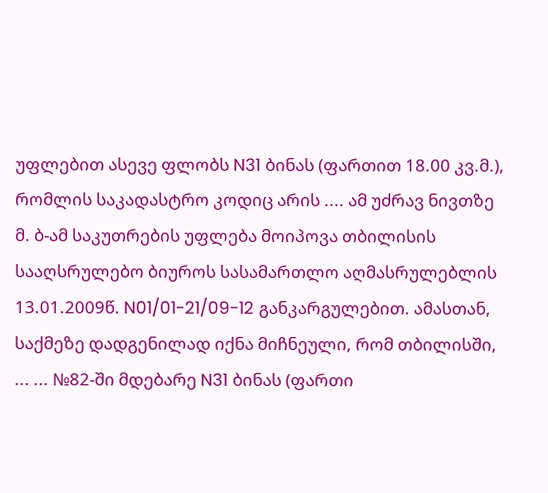უფლებით ასევე ფლობს N31 ბინას (ფართით 18.00 კვ.მ.), რომლის საკადასტრო კოდიც არის .... ამ უძრავ ნივთზე მ. ბ-ამ საკუთრების უფლება მოიპოვა თბილისის სააღსრულებო ბიუროს სასამართლო აღმასრულებლის 13.01.2009წ. N01/01-21/09-12 განკარგულებით. ამასთან, საქმეზე დადგენილად იქნა მიჩნეული, რომ თბილისში, ... ... №82-ში მდებარე N31 ბინას (ფართი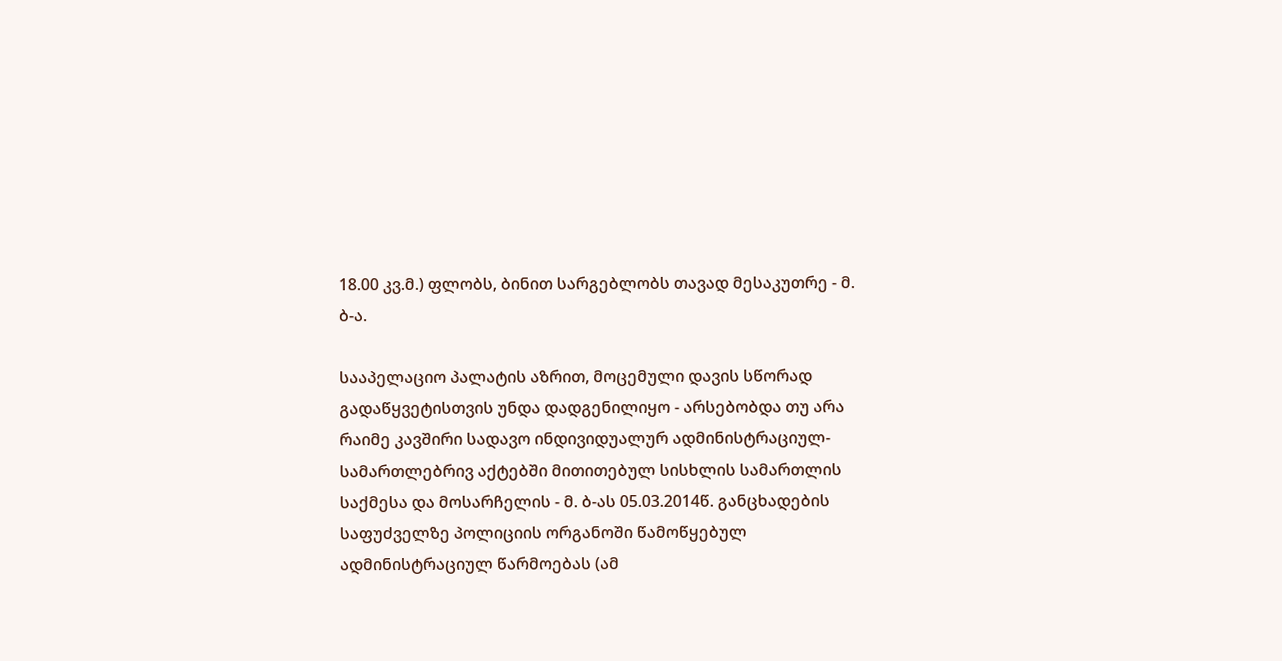18.00 კვ.მ.) ფლობს, ბინით სარგებლობს თავად მესაკუთრე - მ. ბ-ა.

სააპელაციო პალატის აზრით, მოცემული დავის სწორად გადაწყვეტისთვის უნდა დადგენილიყო - არსებობდა თუ არა რაიმე კავშირი სადავო ინდივიდუალურ ადმინისტრაციულ-სამართლებრივ აქტებში მითითებულ სისხლის სამართლის საქმესა და მოსარჩელის - მ. ბ-ას 05.03.2014წ. განცხადების საფუძველზე პოლიციის ორგანოში წამოწყებულ ადმინისტრაციულ წარმოებას (ამ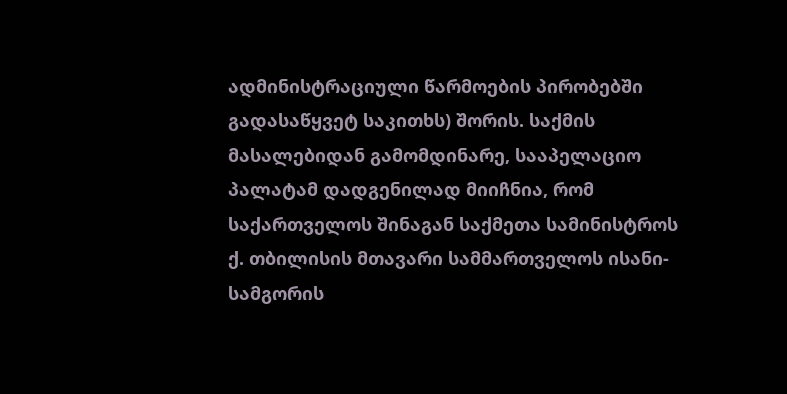ადმინისტრაციული წარმოების პირობებში გადასაწყვეტ საკითხს) შორის. საქმის მასალებიდან გამომდინარე, სააპელაციო პალატამ დადგენილად მიიჩნია, რომ საქართველოს შინაგან საქმეთა სამინისტროს ქ. თბილისის მთავარი სამმართველოს ისანი-სამგორის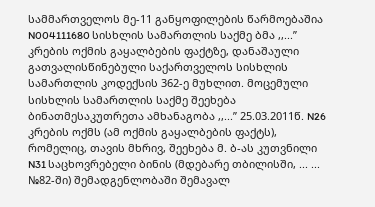სამმართველოს მე-11 განყოფილების წარმოებაშია N004111680 სისხლის სამართლის საქმე ბმა ,,...’’ კრების ოქმის გაყალბების ფაქტზე, დანაშაული გათვალისწინებული საქართველოს სისხლის სამართლის კოდექსის 362-ე მუხლით. მოცემული სისხლის სამართლის საქმე შეეხება ბინათმესაკუთრეთა ამხანაგობა ,,...’’ 25.03.2011წ. N26 კრების ოქმს (ამ ოქმის გაყალბების ფაქტს), რომელიც, თავის მხრივ, შეეხება მ. ბ-ას კუთვნილი N31 საცხოვრებელი ბინის (მდებარე თბილისში, ... ... №82-ში) შემადგენლობაში შემავალ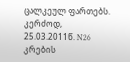ცალკეულ ფართებს. კერძოდ, 25.03.2011წ. N26 კრების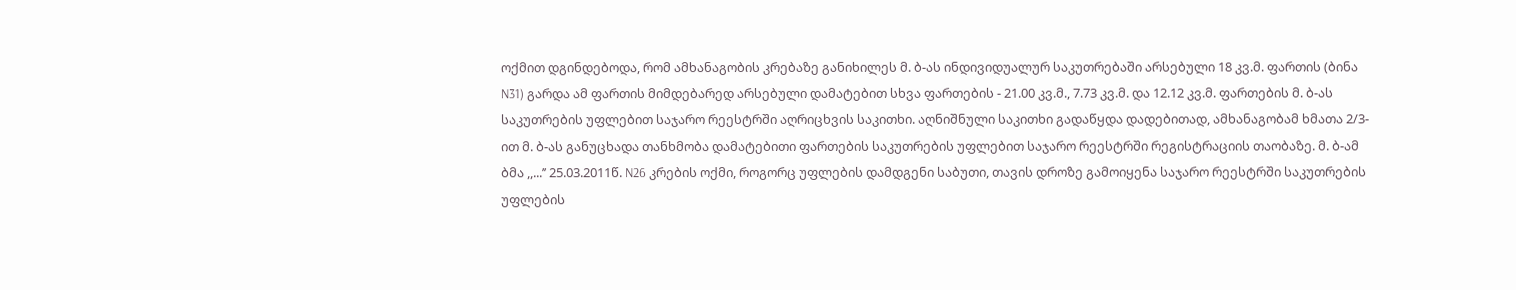ოქმით დგინდებოდა, რომ ამხანაგობის კრებაზე განიხილეს მ. ბ-ას ინდივიდუალურ საკუთრებაში არსებული 18 კვ.მ. ფართის (ბინა N31) გარდა ამ ფართის მიმდებარედ არსებული დამატებით სხვა ფართების - 21.00 კვ.მ., 7.73 კვ.მ. და 12.12 კვ.მ. ფართების მ. ბ-ას საკუთრების უფლებით საჯარო რეესტრში აღრიცხვის საკითხი. აღნიშნული საკითხი გადაწყდა დადებითად, ამხანაგობამ ხმათა 2/3-ით მ. ბ-ას განუცხადა თანხმობა დამატებითი ფართების საკუთრების უფლებით საჯარო რეესტრში რეგისტრაციის თაობაზე. მ. ბ-ამ ბმა ,,...’’ 25.03.2011წ. N26 კრების ოქმი, როგორც უფლების დამდგენი საბუთი, თავის დროზე გამოიყენა საჯარო რეესტრში საკუთრების უფლების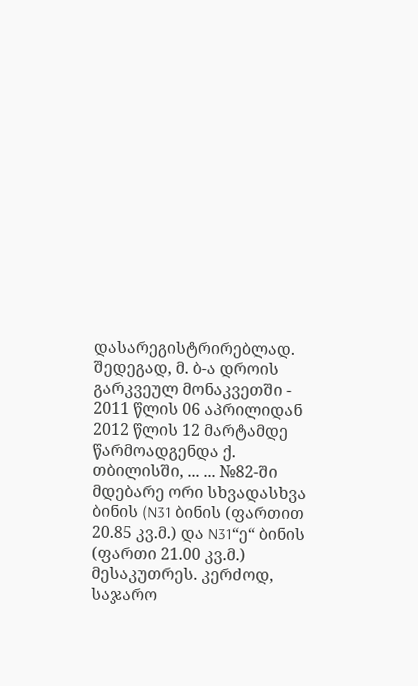დასარეგისტრირებლად. შედეგად, მ. ბ-ა დროის გარკვეულ მონაკვეთში - 2011 წლის 06 აპრილიდან 2012 წლის 12 მარტამდე წარმოადგენდა ქ. თბილისში, ... ... №82-ში მდებარე ორი სხვადასხვა ბინის (N31 ბინის (ფართით 20.85 კვ.მ.) და N31“ე“ ბინის (ფართი 21.00 კვ.მ.) მესაკუთრეს. კერძოდ, საჯარო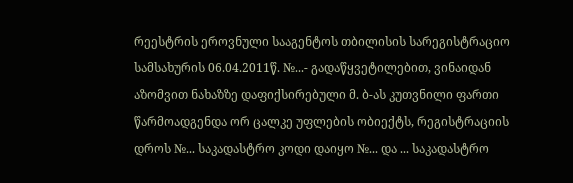რეესტრის ეროვნული სააგენტოს თბილისის სარეგისტრაციო სამსახურის 06.04.2011წ. №...- გადაწყვეტილებით, ვინაიდან აზომვით ნახაზზე დაფიქსირებული მ. ბ-ას კუთვნილი ფართი წარმოადგენდა ორ ცალკე უფლების ობიექტს, რეგისტრაციის დროს №... საკადასტრო კოდი დაიყო №... და ... საკადასტრო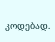კოდებად.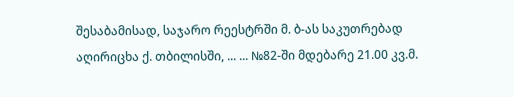შესაბამისად, საჯარო რეესტრში მ. ბ-ას საკუთრებად აღირიცხა ქ. თბილისში, ... ... №82-ში მდებარე 21.00 კვ.მ.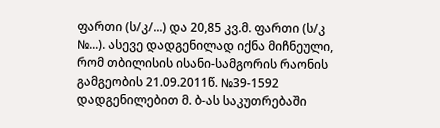ფართი (ს/კ/...) და 20,85 კვ.მ. ფართი (ს/კ №...). ასევე დადგენილად იქნა მიჩნეული, რომ თბილისის ისანი-სამგორის რაონის გამგეობის 21.09.2011წ. №39-1592 დადგენილებით მ. ბ-ას საკუთრებაში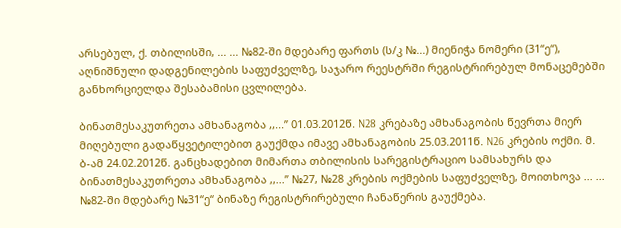არსებულ, ქ. თბილისში, ... ... №82-ში მდებარე ფართს (ს/კ №...) მიენიჭა ნომერი (31“ე“), აღნიშნული დადგენილების საფუძველზე, საჯარო რეესტრში რეგისტრირებულ მონაცემებში განხორციელდა შესაბამისი ცვლილება.

ბინათმესაკუთრეთა ამხანაგობა ,,...’’ 01.03.2012წ. N28 კრებაზე ამხანაგობის წევრთა მიერ მიღებული გადაწყვეტილებით გაუქმდა იმავე ამხანაგობის 25.03.2011წ. N26 კრების ოქმი. მ. ბ-ამ 24.02.2012წ. განცხადებით მიმართა თბილისის სარეგისტრაციო სამსახურს და ბინათმესაკუთრეთა ამხანაგობა ,,...’’ №27, №28 კრების ოქმების საფუძველზე, მოითხოვა ... ... №82-ში მდებარე №31“ე“ ბინაზე რეგისტრირებული ჩანაწერის გაუქმება.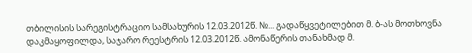თბილისის სარეგისტრაციო სამსახურის 12.03.2012წ. №... გადაწყვეტილებით მ. ბ-ას მოთხოვნა დაკმაყოფილდა, საჯარო რეესტრის 12.03.2012წ. ამონაწერის თანახმად მ.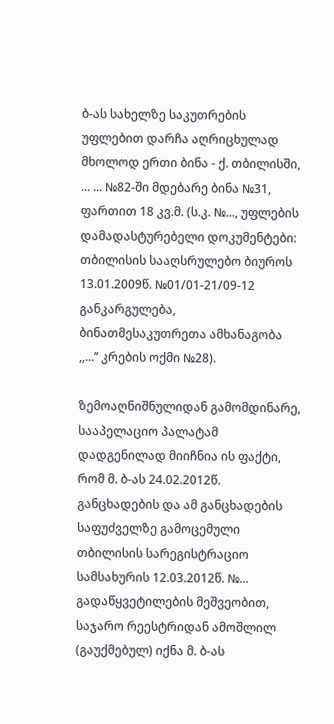ბ-ას სახელზე საკუთრების უფლებით დარჩა აღრიცხულად მხოლოდ ერთი ბინა - ქ. თბილისში, ... ... №82-ში მდებარე ბინა №31, ფართით 18 კვ.მ. (ს.კ. №..., უფლების დამადასტურებელი დოკუმენტები: თბილისის სააღსრულებო ბიუროს 13.01.2009წ. №01/01-21/09-12 განკარგულება, ბინათმესაკუთრეთა ამხანაგობა ,,...’’ კრების ოქმი №28).

ზემოაღნიშნულიდან გამომდინარე, სააპელაციო პალატამ დადგენილად მიიჩნია ის ფაქტი, რომ მ. ბ-ას 24.02.2012წ. განცხადების და ამ განცხადების საფუძველზე გამოცემული თბილისის სარეგისტრაციო სამსახურის 12.03.2012წ. №... გადაწყვეტილების მეშვეობით, საჯარო რეესტრიდან ამოშლილ (გაუქმებულ) იქნა მ. ბ-ას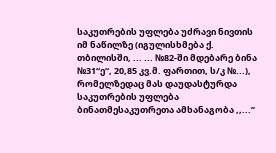საკუთრების უფლება უძრავი ნივთის იმ ნაწილზე (იგულისხმება ქ. თბილისში, ... ... №82-ში მდებარე ბინა №31“ე“, 20,85 კვ.მ. ფართით, ს/კ №...), რომელზედაც მას დაუდასტურდა საკუთრების უფლება ბინათმესაკუთრეთა ამხანაგობა ,,...’’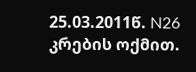25.03.2011წ. N26 კრების ოქმით.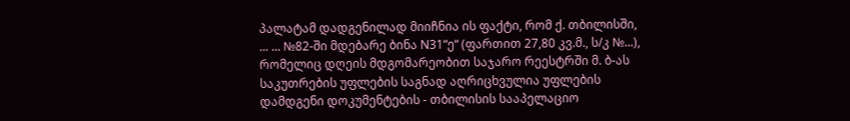პალატამ დადგენილად მიიჩნია ის ფაქტი, რომ ქ. თბილისში, ... ... №82-ში მდებარე ბინა N31“ე“ (ფართით 27,80 კვ.მ., ს/კ №...), რომელიც დღეის მდგომარეობით საჯარო რეესტრში მ. ბ-ას საკუთრების უფლების საგნად აღრიცხვულია უფლების დამდგენი დოკუმენტების - თბილისის სააპელაციო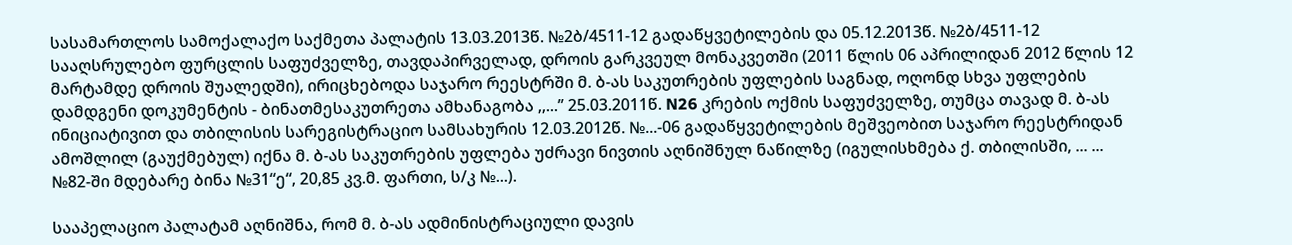სასამართლოს სამოქალაქო საქმეთა პალატის 13.03.2013წ. №2ბ/4511-12 გადაწყვეტილების და 05.12.2013წ. №2ბ/4511-12 სააღსრულებო ფურცლის საფუძველზე, თავდაპირველად, დროის გარკვეულ მონაკვეთში (2011 წლის 06 აპრილიდან 2012 წლის 12 მარტამდე დროის შუალედში), ირიცხებოდა საჯარო რეესტრში მ. ბ-ას საკუთრების უფლების საგნად, ოღონდ სხვა უფლების დამდგენი დოკუმენტის - ბინათმესაკუთრეთა ამხანაგობა ,,...’’ 25.03.2011წ. N26 კრების ოქმის საფუძველზე, თუმცა თავად მ. ბ-ას ინიციატივით და თბილისის სარეგისტრაციო სამსახურის 12.03.2012წ. №...-06 გადაწყვეტილების მეშვეობით საჯარო რეესტრიდან ამოშლილ (გაუქმებულ) იქნა მ. ბ-ას საკუთრების უფლება უძრავი ნივთის აღნიშნულ ნაწილზე (იგულისხმება ქ. თბილისში, ... ... №82-ში მდებარე ბინა №31“ე“, 20,85 კვ.მ. ფართი, ს/კ №...).

სააპელაციო პალატამ აღნიშნა, რომ მ. ბ-ას ადმინისტრაციული დავის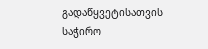გადაწყვეტისათვის საჭირო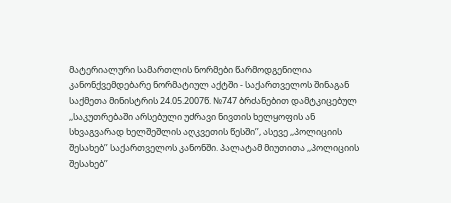მატერიალური სამართლის ნორმები წარმოდგენილია კანონქვემდებარე ნორმატიულ აქტში - საქართველოს შინაგან საქმეთა მინისტრის 24.05.2007წ. №747 ბრძანებით დამტკიცებულ ,,საკუთრებაში არსებული უძრავი ნივთის ხელყოფის ან სხვაგვარად ხელშეშლის აღკვეთის წესში’’, ასევე ,,პოლიციის შესახებ’’ საქართველოს კანონში. პალატამ მიუთითა ,,პოლიციის შესახებ’’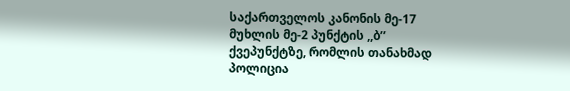საქართველოს კანონის მე-17 მუხლის მე-2 პუნქტის ,,ბ’’ ქვეპუნქტზე, რომლის თანახმად პოლიცია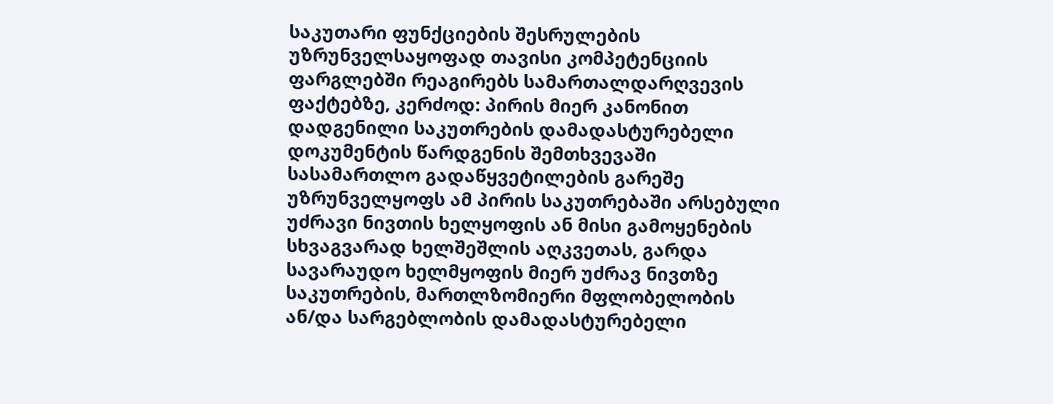საკუთარი ფუნქციების შესრულების უზრუნველსაყოფად თავისი კომპეტენციის ფარგლებში რეაგირებს სამართალდარღვევის ფაქტებზე, კერძოდ: პირის მიერ კანონით დადგენილი საკუთრების დამადასტურებელი დოკუმენტის წარდგენის შემთხვევაში სასამართლო გადაწყვეტილების გარეშე უზრუნველყოფს ამ პირის საკუთრებაში არსებული უძრავი ნივთის ხელყოფის ან მისი გამოყენების სხვაგვარად ხელშეშლის აღკვეთას, გარდა სავარაუდო ხელმყოფის მიერ უძრავ ნივთზე საკუთრების, მართლზომიერი მფლობელობის ან/და სარგებლობის დამადასტურებელი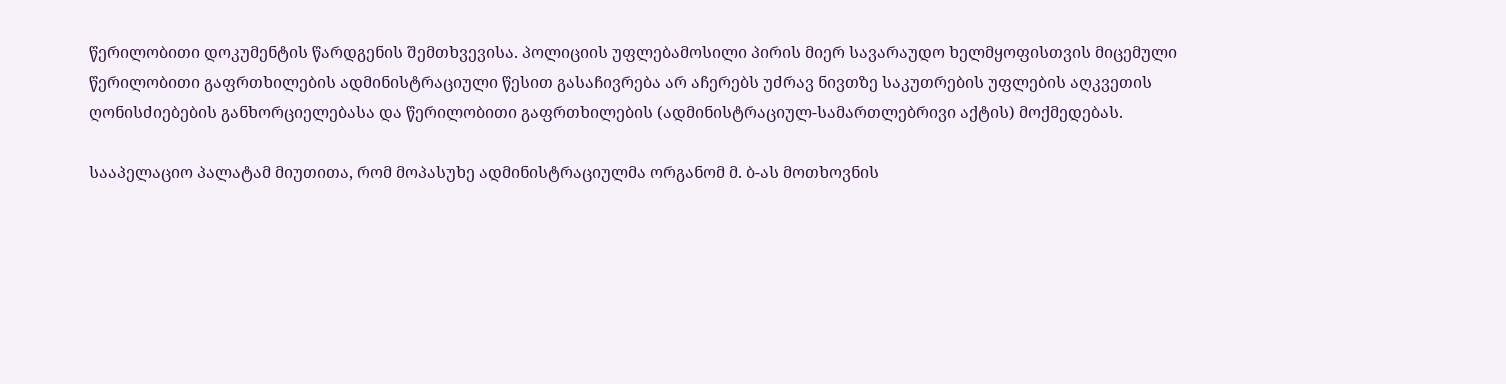წერილობითი დოკუმენტის წარდგენის შემთხვევისა. პოლიციის უფლებამოსილი პირის მიერ სავარაუდო ხელმყოფისთვის მიცემული წერილობითი გაფრთხილების ადმინისტრაციული წესით გასაჩივრება არ აჩერებს უძრავ ნივთზე საკუთრების უფლების აღკვეთის ღონისძიებების განხორციელებასა და წერილობითი გაფრთხილების (ადმინისტრაციულ-სამართლებრივი აქტის) მოქმედებას.

სააპელაციო პალატამ მიუთითა, რომ მოპასუხე ადმინისტრაციულმა ორგანომ მ. ბ-ას მოთხოვნის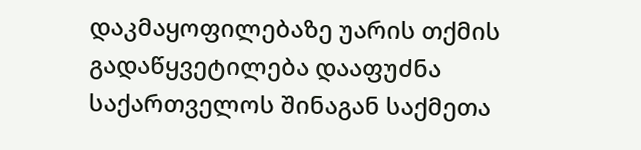დაკმაყოფილებაზე უარის თქმის გადაწყვეტილება დააფუძნა საქართველოს შინაგან საქმეთა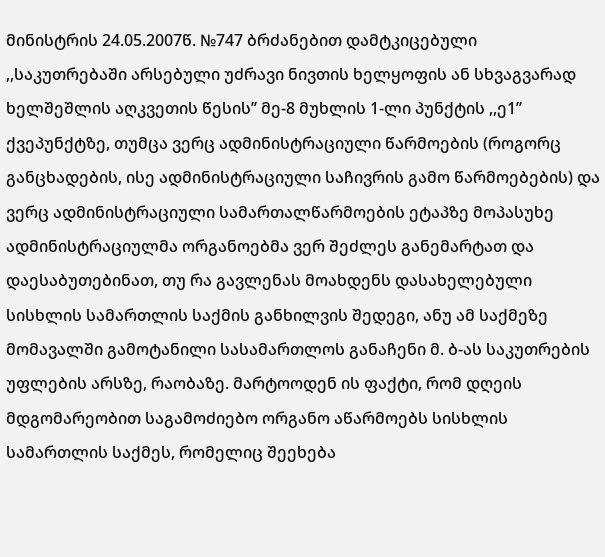მინისტრის 24.05.2007წ. №747 ბრძანებით დამტკიცებული ,,საკუთრებაში არსებული უძრავი ნივთის ხელყოფის ან სხვაგვარად ხელშეშლის აღკვეთის წესის’’ მე-8 მუხლის 1-ლი პუნქტის ,,ე1’’ ქვეპუნქტზე, თუმცა ვერც ადმინისტრაციული წარმოების (როგორც განცხადების, ისე ადმინისტრაციული საჩივრის გამო წარმოებების) და ვერც ადმინისტრაციული სამართალწარმოების ეტაპზე მოპასუხე ადმინისტრაციულმა ორგანოებმა ვერ შეძლეს განემარტათ და დაესაბუთებინათ, თუ რა გავლენას მოახდენს დასახელებული სისხლის სამართლის საქმის განხილვის შედეგი, ანუ ამ საქმეზე მომავალში გამოტანილი სასამართლოს განაჩენი მ. ბ-ას საკუთრების უფლების არსზე, რაობაზე. მარტოოდენ ის ფაქტი, რომ დღეის მდგომარეობით საგამოძიებო ორგანო აწარმოებს სისხლის სამართლის საქმეს, რომელიც შეეხება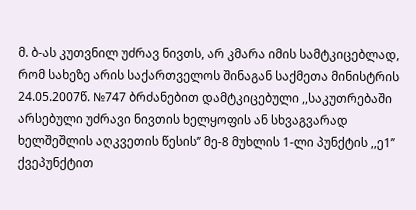მ. ბ-ას კუთვნილ უძრავ ნივთს, არ კმარა იმის სამტკიცებლად, რომ სახეზე არის საქართველოს შინაგან საქმეთა მინისტრის 24.05.2007წ. №747 ბრძანებით დამტკიცებული ,,საკუთრებაში არსებული უძრავი ნივთის ხელყოფის ან სხვაგვარად ხელშეშლის აღკვეთის წესის’’ მე-8 მუხლის 1-ლი პუნქტის ,,ე1’’ ქვეპუნქტით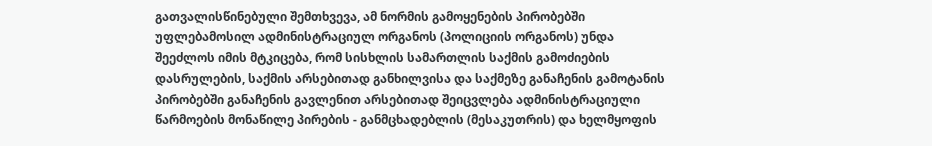გათვალისწინებული შემთხვევა, ამ ნორმის გამოყენების პირობებში უფლებამოსილ ადმინისტრაციულ ორგანოს (პოლიციის ორგანოს) უნდა შეეძლოს იმის მტკიცება, რომ სისხლის სამართლის საქმის გამოძიების დასრულების, საქმის არსებითად განხილვისა და საქმეზე განაჩენის გამოტანის პირობებში განაჩენის გავლენით არსებითად შეიცვლება ადმინისტრაციული წარმოების მონაწილე პირების - განმცხადებლის (მესაკუთრის) და ხელმყოფის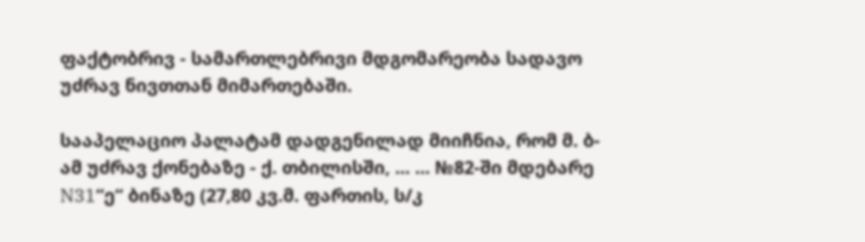ფაქტობრივ - სამართლებრივი მდგომარეობა სადავო უძრავ ნივთთან მიმართებაში.

სააპელაციო პალატამ დადგენილად მიიჩნია, რომ მ. ბ-ამ უძრავ ქონებაზე - ქ. თბილისში, ... ... №82-ში მდებარე N31“ე“ ბინაზე (27,80 კვ.მ. ფართის, ს/კ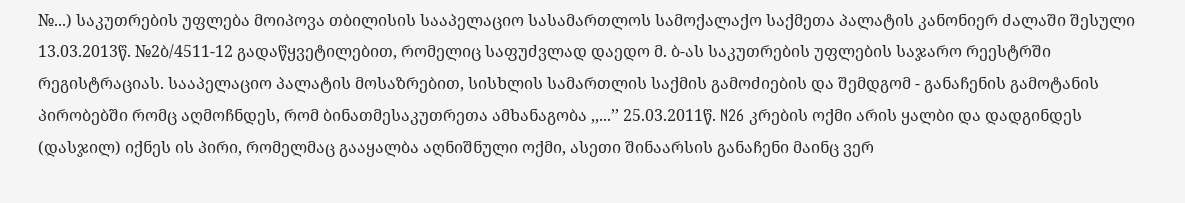№...) საკუთრების უფლება მოიპოვა თბილისის სააპელაციო სასამართლოს სამოქალაქო საქმეთა პალატის კანონიერ ძალაში შესული 13.03.2013წ. №2ბ/4511-12 გადაწყვეტილებით, რომელიც საფუძვლად დაედო მ. ბ-ას საკუთრების უფლების საჯარო რეესტრში რეგისტრაციას. სააპელაციო პალატის მოსაზრებით, სისხლის სამართლის საქმის გამოძიების და შემდგომ - განაჩენის გამოტანის პირობებში რომც აღმოჩნდეს, რომ ბინათმესაკუთრეთა ამხანაგობა ,,...’’ 25.03.2011წ. N26 კრების ოქმი არის ყალბი და დადგინდეს (დასჯილ) იქნეს ის პირი, რომელმაც გააყალბა აღნიშნული ოქმი, ასეთი შინაარსის განაჩენი მაინც ვერ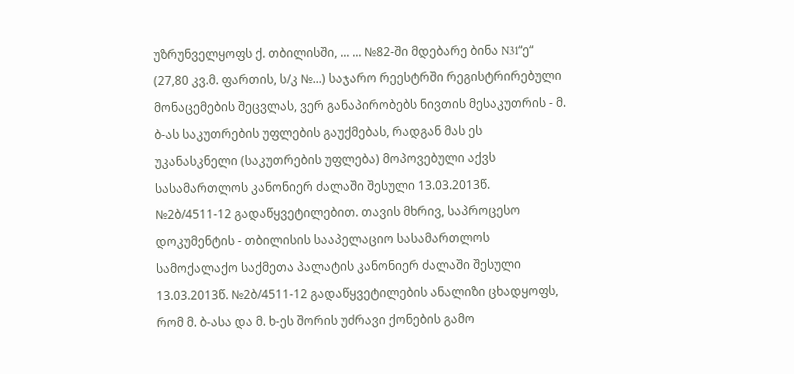უზრუნველყოფს ქ. თბილისში, ... ... №82-ში მდებარე ბინა N31“ე“ (27,80 კვ.მ. ფართის, ს/კ №...) საჯარო რეესტრში რეგისტრირებული მონაცემების შეცვლას, ვერ განაპირობებს ნივთის მესაკუთრის - მ. ბ-ას საკუთრების უფლების გაუქმებას, რადგან მას ეს უკანასკნელი (საკუთრების უფლება) მოპოვებული აქვს სასამართლოს კანონიერ ძალაში შესული 13.03.2013წ. №2ბ/4511-12 გადაწყვეტილებით. თავის მხრივ, საპროცესო დოკუმენტის - თბილისის სააპელაციო სასამართლოს სამოქალაქო საქმეთა პალატის კანონიერ ძალაში შესული 13.03.2013წ. №2ბ/4511-12 გადაწყვეტილების ანალიზი ცხადყოფს, რომ მ. ბ-ასა და მ. ხ-ეს შორის უძრავი ქონების გამო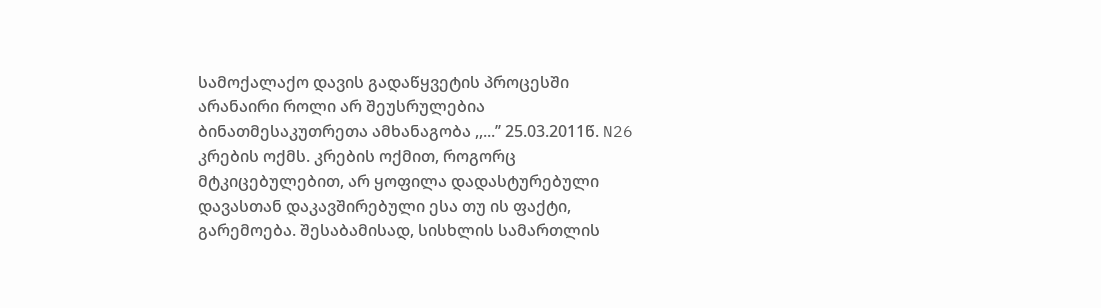სამოქალაქო დავის გადაწყვეტის პროცესში არანაირი როლი არ შეუსრულებია ბინათმესაკუთრეთა ამხანაგობა ,,...’’ 25.03.2011წ. N26 კრების ოქმს. კრების ოქმით, როგორც მტკიცებულებით, არ ყოფილა დადასტურებული დავასთან დაკავშირებული ესა თუ ის ფაქტი, გარემოება. შესაბამისად, სისხლის სამართლის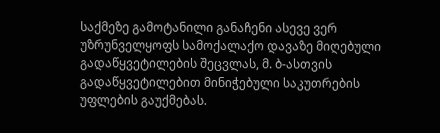საქმეზე გამოტანილი განაჩენი ასევე ვერ უზრუნველყოფს სამოქალაქო დავაზე მიღებული გადაწყვეტილების შეცვლას, მ. ბ-ასთვის გადაწყვეტილებით მინიჭებული საკუთრების უფლების გაუქმებას.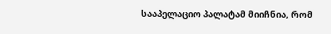სააპელაციო პალატამ მიიჩნია, რომ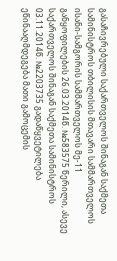გასაჩივრებული საქართველოს შინაგან საქმეთა სამინისტროს თბილისის მთავარი სამმართველოს ისანი-სამგორის სამმართველოს მე-11 განყოფილების 26.03.2014წ. №583575 წერილი, ასევე საქართველოს შინაგან საქმეთა სამინისტროს 03.11.2014წ. №2203735 გადაწყვეტილება ეწინააღმდეგება მათი გამოცემის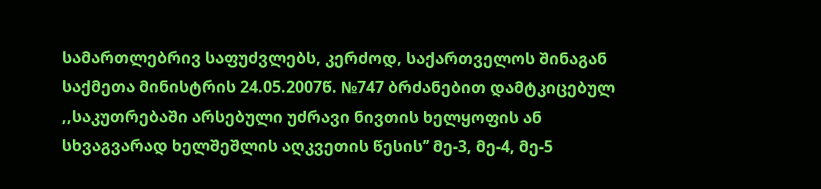სამართლებრივ საფუძვლებს, კერძოდ, საქართველოს შინაგან საქმეთა მინისტრის 24.05.2007წ. №747 ბრძანებით დამტკიცებულ ,,საკუთრებაში არსებული უძრავი ნივთის ხელყოფის ან სხვაგვარად ხელშეშლის აღკვეთის წესის’’ მე-3, მე-4, მე-5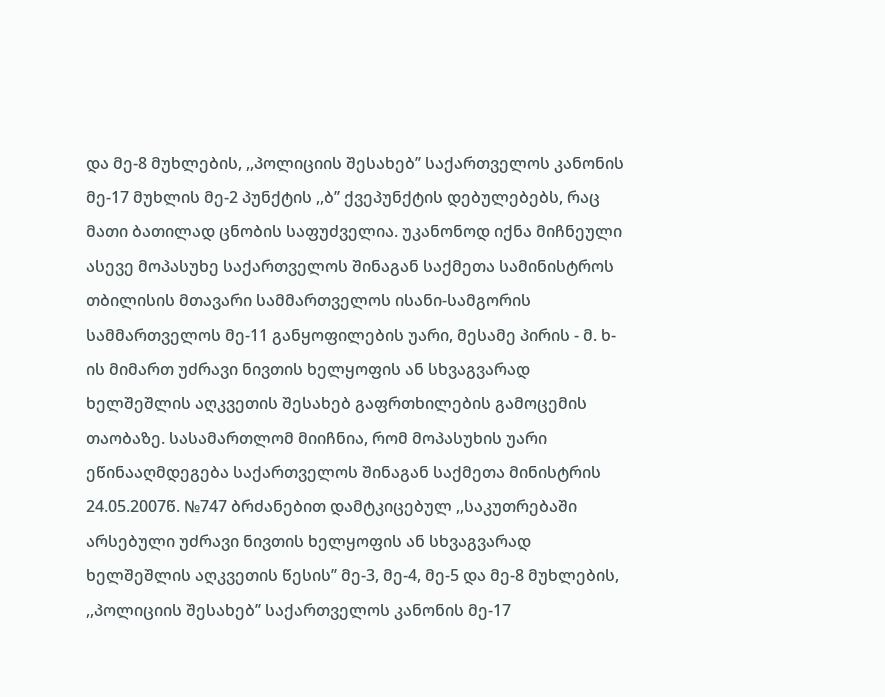და მე-8 მუხლების, ,,პოლიციის შესახებ’’ საქართველოს კანონის მე-17 მუხლის მე-2 პუნქტის ,,ბ’’ ქვეპუნქტის დებულებებს, რაც მათი ბათილად ცნობის საფუძველია. უკანონოდ იქნა მიჩნეული ასევე მოპასუხე საქართველოს შინაგან საქმეთა სამინისტროს თბილისის მთავარი სამმართველოს ისანი-სამგორის სამმართველოს მე-11 განყოფილების უარი, მესამე პირის - მ. ხ-ის მიმართ უძრავი ნივთის ხელყოფის ან სხვაგვარად ხელშეშლის აღკვეთის შესახებ გაფრთხილების გამოცემის თაობაზე. სასამართლომ მიიჩნია, რომ მოპასუხის უარი ეწინააღმდეგება საქართველოს შინაგან საქმეთა მინისტრის 24.05.2007წ. №747 ბრძანებით დამტკიცებულ ,,საკუთრებაში არსებული უძრავი ნივთის ხელყოფის ან სხვაგვარად ხელშეშლის აღკვეთის წესის’’ მე-3, მე-4, მე-5 და მე-8 მუხლების, ,,პოლიციის შესახებ’’ საქართველოს კანონის მე-17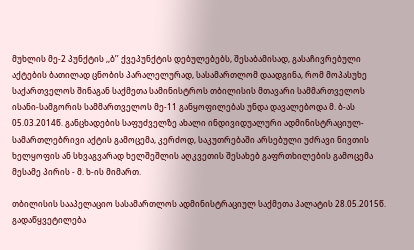მუხლის მე-2 პუნქტის ,,ბ’’ ქვეპუნქტის დებულებებს, შესაბამისად, გასაჩივრებული აქტების ბათილად ცნობის პარალელურად, სასამართლომ დაადგინა, რომ მოპასუხე საქართველოს შინაგან საქმეთა სამინისტროს თბილისის მთავარი სამმართველოს ისანი-სამგორის სამმართველოს მე-11 განყოფილებას უნდა დავალებოდა მ. ბ-ას 05.03.2014წ. განცხადების საფუძველზე ახალი ინდივიდუალური ადმინისტრაციულ-სამართლებრივი აქტის გამოცემა, კერძოდ, საკუთრებაში არსებული უძრავი ნივთის ხელყოფის ან სხვაგვარად ხელშეშლის აღკვეთის შესახებ გაფრთხილების გამოცემა მესამე პირის - მ. ხ-ის მიმართ.

თბილისის სააპელაციო სასამართლოს ადმინისტრაციულ საქმეთა პალატის 28.05.2015წ. გადაწყვეტილება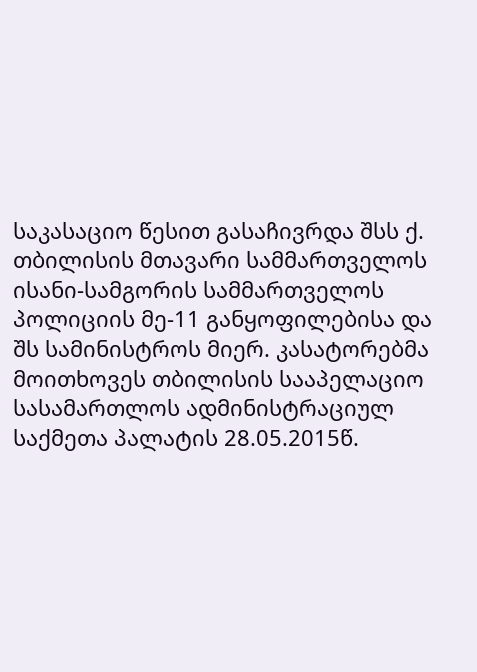საკასაციო წესით გასაჩივრდა შსს ქ. თბილისის მთავარი სამმართველოს ისანი-სამგორის სამმართველოს პოლიციის მე-11 განყოფილებისა და შს სამინისტროს მიერ. კასატორებმა მოითხოვეს თბილისის სააპელაციო სასამართლოს ადმინისტრაციულ საქმეთა პალატის 28.05.2015წ.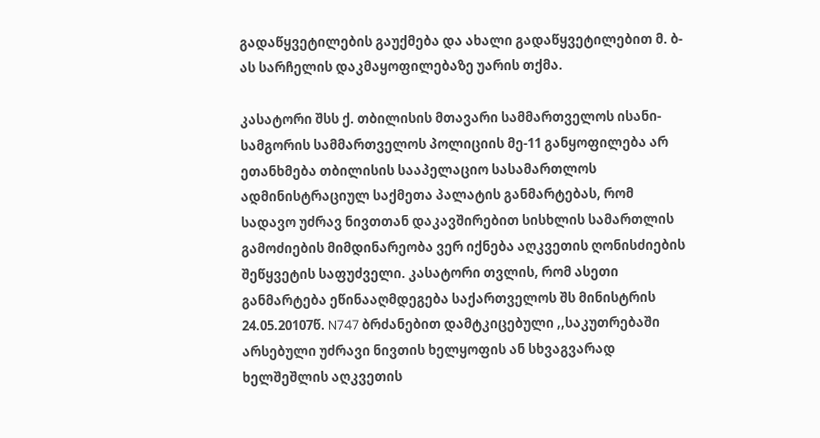გადაწყვეტილების გაუქმება და ახალი გადაწყვეტილებით მ. ბ-ას სარჩელის დაკმაყოფილებაზე უარის თქმა.

კასატორი შსს ქ. თბილისის მთავარი სამმართველოს ისანი-სამგორის სამმართველოს პოლიციის მე-11 განყოფილება არ ეთანხმება თბილისის სააპელაციო სასამართლოს ადმინისტრაციულ საქმეთა პალატის განმარტებას, რომ სადავო უძრავ ნივთთან დაკავშირებით სისხლის სამართლის გამოძიების მიმდინარეობა ვერ იქნება აღკვეთის ღონისძიების შეწყვეტის საფუძველი. კასატორი თვლის, რომ ასეთი განმარტება ეწინააღმდეგება საქართველოს შს მინისტრის 24.05.20107წ. N747 ბრძანებით დამტკიცებული ,,საკუთრებაში არსებული უძრავი ნივთის ხელყოფის ან სხვაგვარად ხელშეშლის აღკვეთის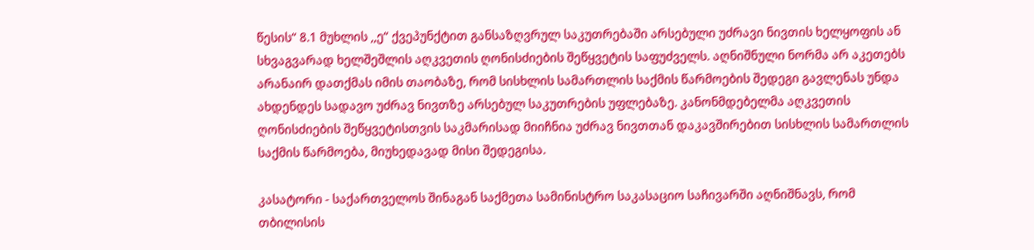წესის“ 8.1 მუხლის ,,ე“ ქვეპუნქტით განსაზღვრულ საკუთრებაში არსებული უძრავი ნივთის ხელყოფის ან სხვაგვარად ხელშეშლის აღკვეთის ღონისძიების შეწყვეტის საფუძველს. აღნიშნული ნორმა არ აკეთებს არანაირ დათქმას იმის თაობაზე, რომ სისხლის სამართლის საქმის წარმოების შედეგი გავლენას უნდა ახდენდეს სადავო უძრავ ნივთზე არსებულ საკუთრების უფლებაზე. კანონმდებელმა აღკვეთის ღონისძიების შეწყვეტისთვის საკმარისად მიიჩნია უძრავ ნივთთან დაკავშირებით სისხლის სამართლის საქმის წარმოება, მიუხედავად მისი შედეგისა.

კასატორი - საქართველოს შინაგან საქმეთა სამინისტრო საკასაციო საჩივარში აღნიშნავს, რომ თბილისის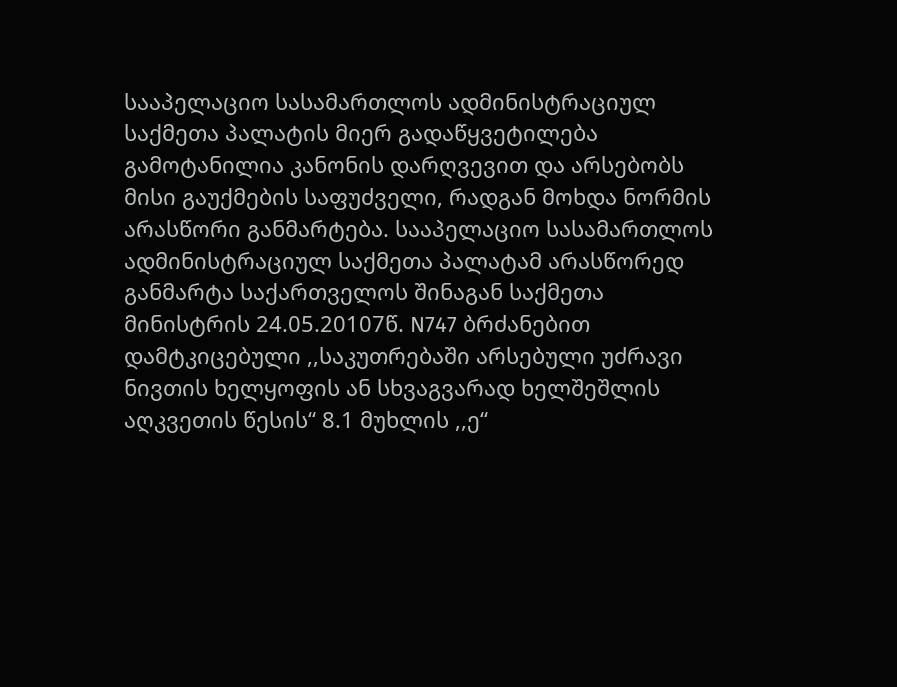სააპელაციო სასამართლოს ადმინისტრაციულ საქმეთა პალატის მიერ გადაწყვეტილება გამოტანილია კანონის დარღვევით და არსებობს მისი გაუქმების საფუძველი, რადგან მოხდა ნორმის არასწორი განმარტება. სააპელაციო სასამართლოს ადმინისტრაციულ საქმეთა პალატამ არასწორედ განმარტა საქართველოს შინაგან საქმეთა მინისტრის 24.05.20107წ. N747 ბრძანებით დამტკიცებული ,,საკუთრებაში არსებული უძრავი ნივთის ხელყოფის ან სხვაგვარად ხელშეშლის აღკვეთის წესის“ 8.1 მუხლის ,,ე“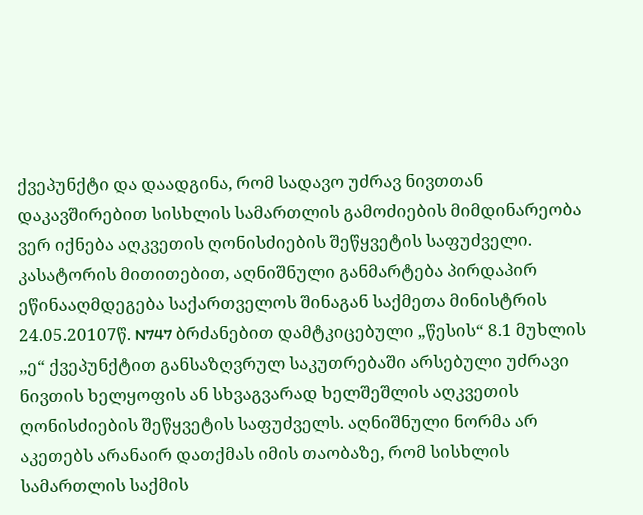ქვეპუნქტი და დაადგინა, რომ სადავო უძრავ ნივთთან დაკავშირებით სისხლის სამართლის გამოძიების მიმდინარეობა ვერ იქნება აღკვეთის ღონისძიების შეწყვეტის საფუძველი. კასატორის მითითებით, აღნიშნული განმარტება პირდაპირ ეწინააღმდეგება საქართველოს შინაგან საქმეთა მინისტრის 24.05.20107წ. N747 ბრძანებით დამტკიცებული „წესის“ 8.1 მუხლის ,,ე“ ქვეპუნქტით განსაზღვრულ საკუთრებაში არსებული უძრავი ნივთის ხელყოფის ან სხვაგვარად ხელშეშლის აღკვეთის ღონისძიების შეწყვეტის საფუძველს. აღნიშნული ნორმა არ აკეთებს არანაირ დათქმას იმის თაობაზე, რომ სისხლის სამართლის საქმის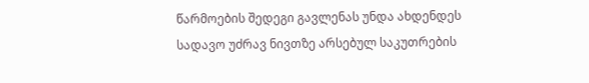წარმოების შედეგი გავლენას უნდა ახდენდეს სადავო უძრავ ნივთზე არსებულ საკუთრების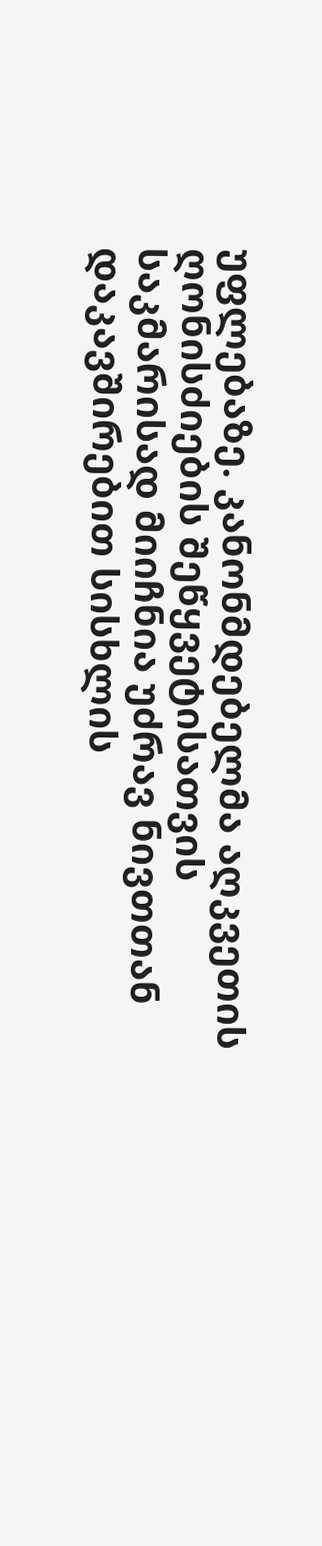უფლებაზე. კანონმდებელმა აღკვეთის ღონისძიების შეწყვეტისათვის საკმარისად მიიჩნია უძრავ ნივთთან დაკავშირებით სისხლის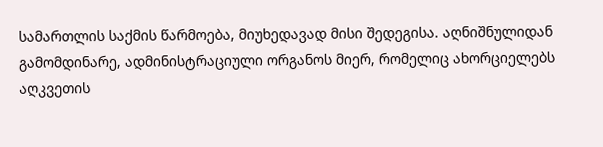სამართლის საქმის წარმოება, მიუხედავად მისი შედეგისა. აღნიშნულიდან გამომდინარე, ადმინისტრაციული ორგანოს მიერ, რომელიც ახორციელებს აღკვეთის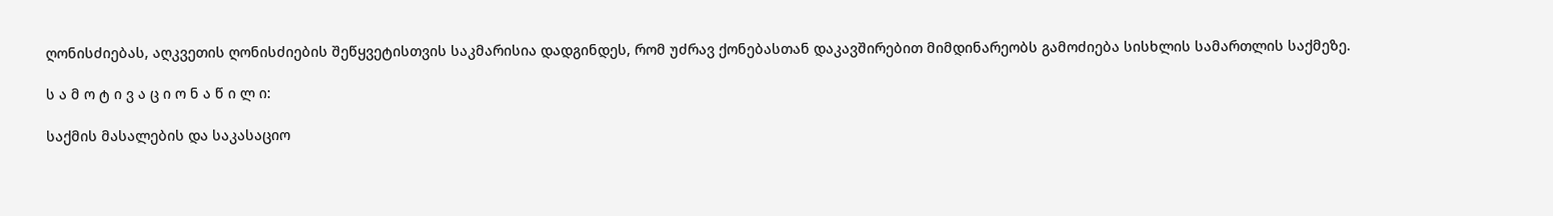ღონისძიებას, აღკვეთის ღონისძიების შეწყვეტისთვის საკმარისია დადგინდეს, რომ უძრავ ქონებასთან დაკავშირებით მიმდინარეობს გამოძიება სისხლის სამართლის საქმეზე.

ს ა მ ო ტ ი ვ ა ც ი ო ნ ა წ ი ლ ი:

საქმის მასალების და საკასაციო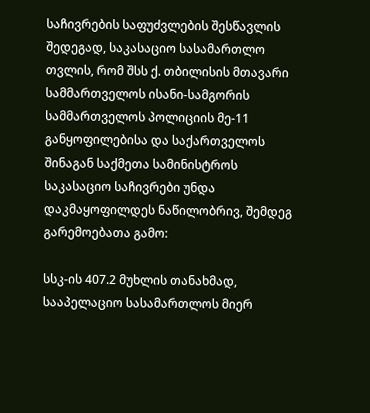საჩივრების საფუძვლების შესწავლის შედეგად, საკასაციო სასამართლო თვლის, რომ შსს ქ. თბილისის მთავარი სამმართველოს ისანი-სამგორის სამმართველოს პოლიციის მე-11 განყოფილებისა და საქართველოს შინაგან საქმეთა სამინისტროს საკასაციო საჩივრები უნდა დაკმაყოფილდეს ნაწილობრივ, შემდეგ გარემოებათა გამო:

სსკ-ის 407.2 მუხლის თანახმად, სააპელაციო სასამართლოს მიერ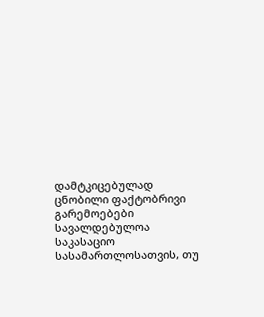დამტკიცებულად ცნობილი ფაქტობრივი გარემოებები სავალდებულოა საკასაციო სასამართლოსათვის, თუ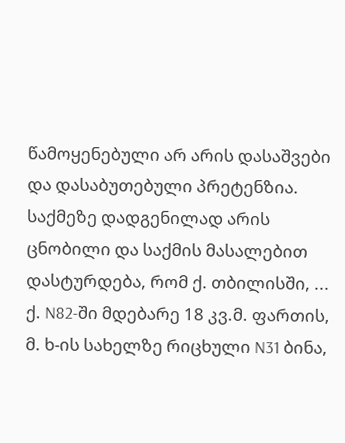წამოყენებული არ არის დასაშვები და დასაბუთებული პრეტენზია. საქმეზე დადგენილად არის ცნობილი და საქმის მასალებით დასტურდება, რომ ქ. თბილისში, ... ქ. N82-ში მდებარე 18 კვ.მ. ფართის, მ. ხ-ის სახელზე რიცხული N31 ბინა,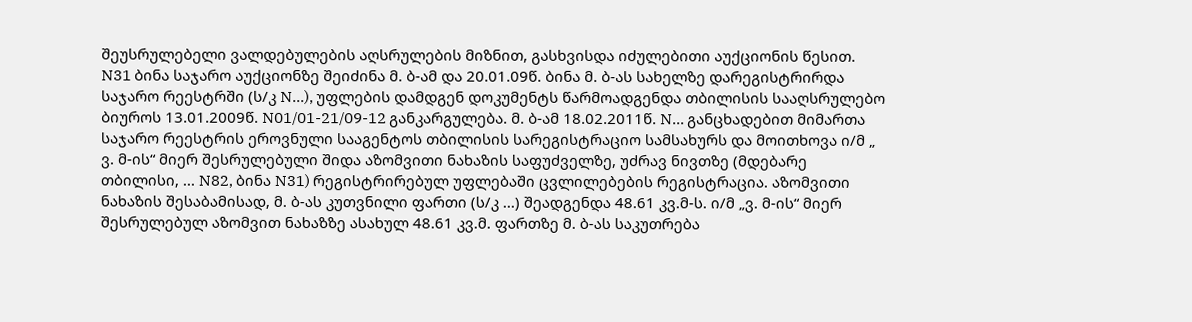შეუსრულებელი ვალდებულების აღსრულების მიზნით, გასხვისდა იძულებითი აუქციონის წესით. N31 ბინა საჯარო აუქციონზე შეიძინა მ. ბ-ამ და 20.01.09წ. ბინა მ. ბ-ას სახელზე დარეგისტრირდა საჯარო რეესტრში (ს/კ N...), უფლების დამდგენ დოკუმენტს წარმოადგენდა თბილისის სააღსრულებო ბიუროს 13.01.2009წ. N01/01-21/09-12 განკარგულება. მ. ბ-ამ 18.02.2011წ. N... განცხადებით მიმართა საჯარო რეესტრის ეროვნული სააგენტოს თბილისის სარეგისტრაციო სამსახურს და მოითხოვა ი/მ „ ვ. მ-ის“ მიერ შესრულებული შიდა აზომვითი ნახაზის საფუძველზე, უძრავ ნივთზე (მდებარე თბილისი, ... N82, ბინა N31) რეგისტრირებულ უფლებაში ცვლილებების რეგისტრაცია. აზომვითი ნახაზის შესაბამისად, მ. ბ-ას კუთვნილი ფართი (ს/კ ...) შეადგენდა 48.61 კვ.მ-ს. ი/მ „ვ. მ-ის“ მიერ შესრულებულ აზომვით ნახაზზე ასახულ 48.61 კვ.მ. ფართზე მ. ბ-ას საკუთრება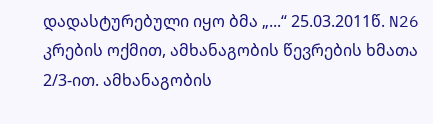დადასტურებული იყო ბმა „...“ 25.03.2011წ. N26 კრების ოქმით, ამხანაგობის წევრების ხმათა 2/3-ით. ამხანაგობის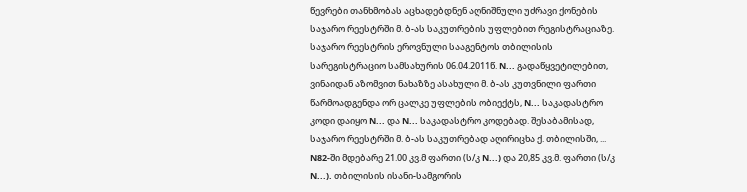წევრები თანხმობას აცხადებდნენ აღნიშნული უძრავი ქონების საჯარო რეესტრში მ. ბ-ას საკუთრების უფლებით რეგისტრაციაზე. საჯარო რეესტრის ეროვნული სააგენტოს თბილისის სარეგისტრაციო სამსახურის 06.04.2011წ. N... გადაწყვეტილებით, ვინაიდან აზომვით ნახაზზე ასახული მ. ბ-ას კუთვნილი ფართი წარმოადგენდა ორ ცალკე უფლების ობიექტს, N... საკადასტრო კოდი დაიყო N... და N... საკადასტრო კოდებად. შესაბამისად, საჯარო რეესტრში მ. ბ-ას საკუთრებად აღირიცხა ქ. თბილისში, ... N82-ში მდებარე 21.00 კვ.მ ფართი (ს/კ N...) და 20,85 კვ.მ. ფართი (ს/კ N...). თბილისის ისანი-სამგორის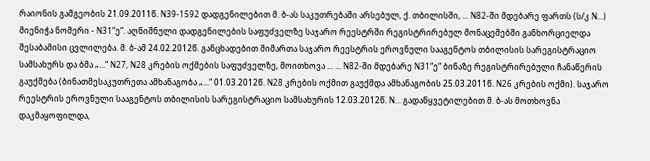რაიონის გამგეობის 21.09.2011წ. N39-1592 დადგენილებით მ. ბ-ას საკუთრებაში არსებულ, ქ. თბილისში, ... N82-ში მდებარე ფართს (ს/კ N...) მიენიჭა ნომერი - N31“ე“. აღნიშნული დადგენილების საფუძველზე საჯარო რეესტრში რეგისტრირებულ მონაცემებში განხორციელდა შესაბამისი ცვლილება. მ. ბ-ამ 24.02.2012წ. განცხადებით მიმართა საჯარო რეესტრის ეროვნული სააგენტოს თბილისის სარეგისტრაციო სამსახურს და ბმა „...“ N27, N28 კრების ოქმების საფუძველზე, მოითხოვა ... ... N82-ში მდებარე N31“ე“ ბინაზე რეგისტრირებული ჩანაწერის გაუქმება (ბინათმესაკუთრეთა ამხანაგობა „...“ 01.03.2012წ. N28 კრების ოქმით გაუქმდა ამხანაგობის 25.03.2011წ. N26 კრების ოქმი). საჯარო რეესტრის ეროვნული სააგენტოს თბილისის სარეგისტრაციო სამსახურის 12.03.2012წ. N... გადაწყვეტილებით მ. ბ-ას მოთხოვნა დაკმაყოფილდა,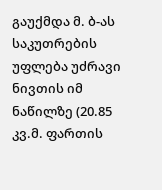გაუქმდა მ. ბ-ას საკუთრების უფლება უძრავი ნივთის იმ ნაწილზე (20.85 კვ.მ. ფართის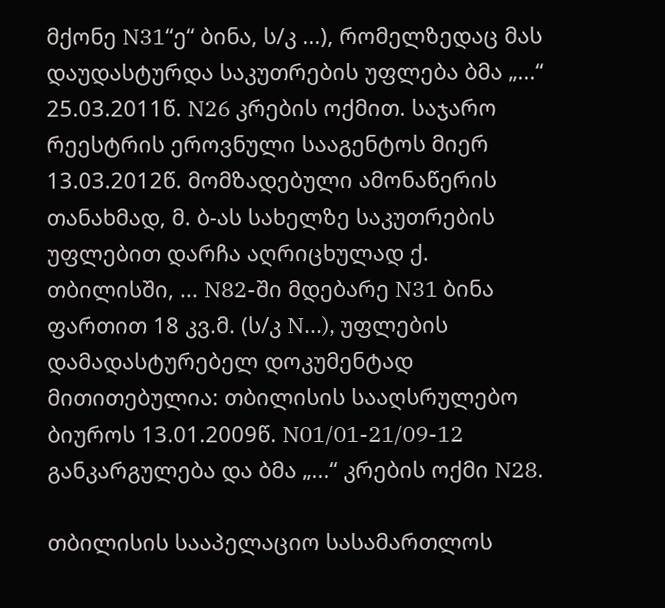მქონე N31“ე“ ბინა, ს/კ ...), რომელზედაც მას დაუდასტურდა საკუთრების უფლება ბმა „...“ 25.03.2011წ. N26 კრების ოქმით. საჯარო რეესტრის ეროვნული სააგენტოს მიერ 13.03.2012წ. მომზადებული ამონაწერის თანახმად, მ. ბ-ას სახელზე საკუთრების უფლებით დარჩა აღრიცხულად ქ. თბილისში, ... N82-ში მდებარე N31 ბინა ფართით 18 კვ.მ. (ს/კ N...), უფლების დამადასტურებელ დოკუმენტად მითითებულია: თბილისის სააღსრულებო ბიუროს 13.01.2009წ. N01/01-21/09-12 განკარგულება და ბმა „...“ კრების ოქმი N28.

თბილისის სააპელაციო სასამართლოს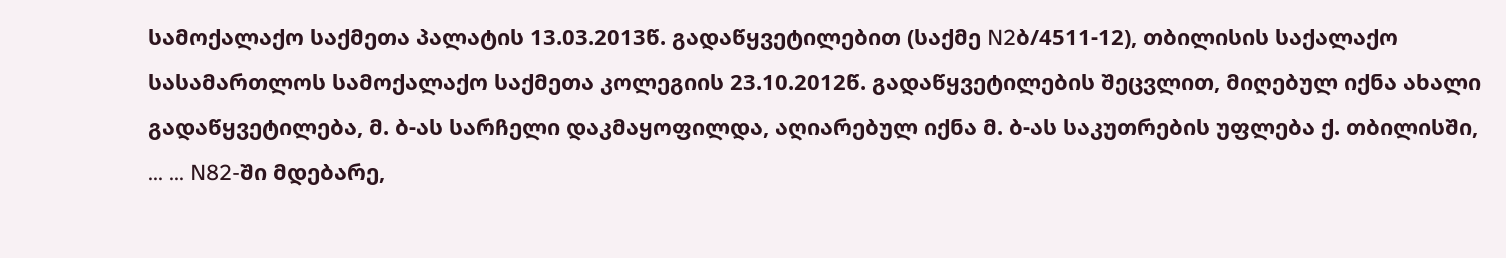სამოქალაქო საქმეთა პალატის 13.03.2013წ. გადაწყვეტილებით (საქმე N2ბ/4511-12), თბილისის საქალაქო სასამართლოს სამოქალაქო საქმეთა კოლეგიის 23.10.2012წ. გადაწყვეტილების შეცვლით, მიღებულ იქნა ახალი გადაწყვეტილება, მ. ბ-ას სარჩელი დაკმაყოფილდა, აღიარებულ იქნა მ. ბ-ას საკუთრების უფლება ქ. თბილისში, ... ... N82-ში მდებარე,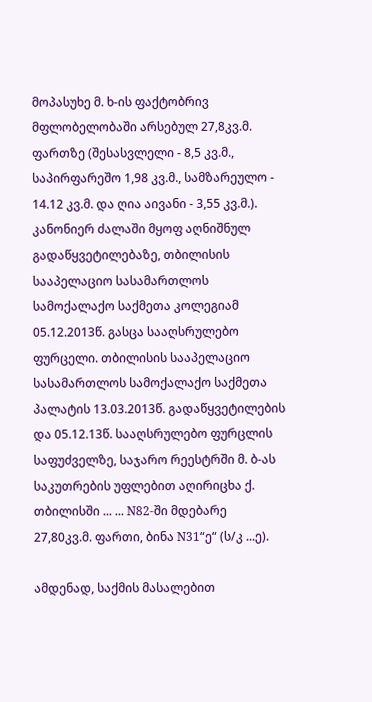მოპასუხე მ. ხ-ის ფაქტობრივ მფლობელობაში არსებულ 27,8კვ.მ. ფართზე (შესასვლელი - 8,5 კვ.მ., საპირფარეშო 1,98 კვ.მ., სამზარეულო - 14.12 კვ.მ. და ღია აივანი - 3,55 კვ.მ.). კანონიერ ძალაში მყოფ აღნიშნულ გადაწყვეტილებაზე, თბილისის სააპელაციო სასამართლოს სამოქალაქო საქმეთა კოლეგიამ 05.12.2013წ. გასცა სააღსრულებო ფურცელი. თბილისის სააპელაციო სასამართლოს სამოქალაქო საქმეთა პალატის 13.03.2013წ. გადაწყვეტილების და 05.12.13წ. სააღსრულებო ფურცლის საფუძველზე, საჯარო რეესტრში მ. ბ-ას საკუთრების უფლებით აღირიცხა ქ. თბილისში ... ... N82-ში მდებარე 27,80კვ.მ. ფართი, ბინა N31“ე“ (ს/კ ...ე).

ამდენად, საქმის მასალებით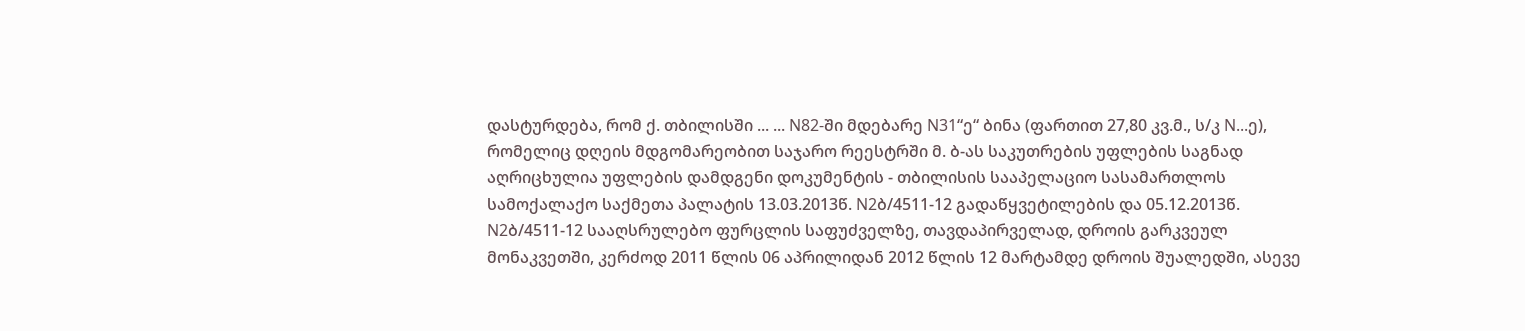დასტურდება, რომ ქ. თბილისში ... ... N82-ში მდებარე N31“ე“ ბინა (ფართით 27,80 კვ.მ., ს/კ N...ე), რომელიც დღეის მდგომარეობით საჯარო რეესტრში მ. ბ-ას საკუთრების უფლების საგნად აღრიცხულია უფლების დამდგენი დოკუმენტის - თბილისის სააპელაციო სასამართლოს სამოქალაქო საქმეთა პალატის 13.03.2013წ. N2ბ/4511-12 გადაწყვეტილების და 05.12.2013წ. N2ბ/4511-12 სააღსრულებო ფურცლის საფუძველზე, თავდაპირველად, დროის გარკვეულ მონაკვეთში, კერძოდ 2011 წლის 06 აპრილიდან 2012 წლის 12 მარტამდე დროის შუალედში, ასევე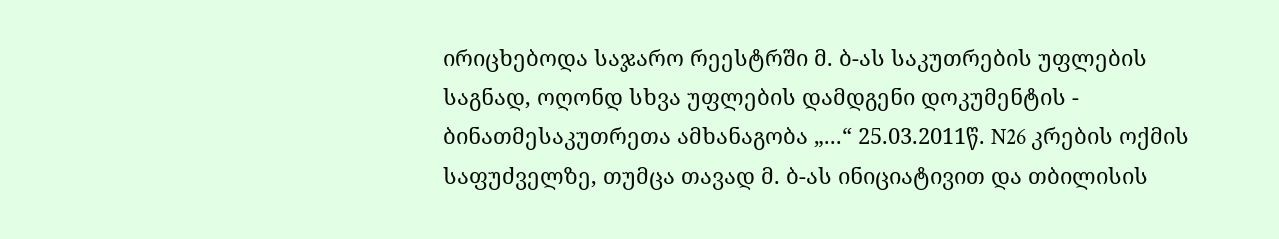ირიცხებოდა საჯარო რეესტრში მ. ბ-ას საკუთრების უფლების საგნად, ოღონდ სხვა უფლების დამდგენი დოკუმენტის - ბინათმესაკუთრეთა ამხანაგობა „...“ 25.03.2011წ. N26 კრების ოქმის საფუძველზე, თუმცა თავად მ. ბ-ას ინიციატივით და თბილისის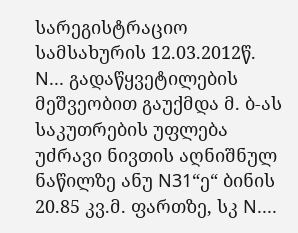სარეგისტრაციო სამსახურის 12.03.2012წ. N... გადაწყვეტილების მეშვეობით გაუქმდა მ. ბ-ას საკუთრების უფლება უძრავი ნივთის აღნიშნულ ნაწილზე ანუ N31“ე“ ბინის 20.85 კვ.მ. ფართზე, სკ N....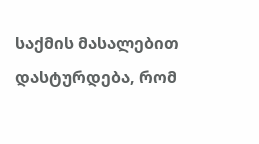საქმის მასალებით დასტურდება, რომ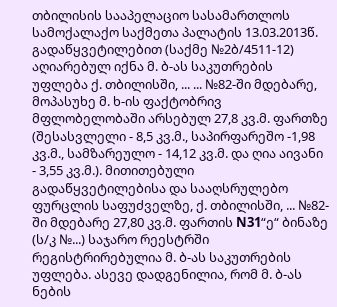თბილისის სააპელაციო სასამართლოს სამოქალაქო საქმეთა პალატის 13.03.2013წ. გადაწყვეტილებით (საქმე №2ბ/4511-12) აღიარებულ იქნა მ. ბ-ას საკუთრების უფლება ქ. თბილისში, ... ... №82-ში მდებარე, მოპასუხე მ. ხ-ის ფაქტობრივ მფლობელობაში არსებულ 27,8 კვ.მ. ფართზე (შესასვლელი - 8,5 კვ.მ., საპირფარეშო -1,98 კვ.მ., სამზარეულო - 14,12 კვ.მ. და ღია აივანი - 3,55 კვ.მ.). მითითებული გადაწყვეტილებისა და სააღსრულებო ფურცლის საფუძველზე, ქ. თბილისში, ... №82-ში მდებარე 27,80 კვ.მ. ფართის N31“ე“ ბინაზე (ს/კ №...) საჯარო რეესტრში რეგისტრირებულია მ. ბ-ას საკუთრების უფლება. ასევე დადგენილია, რომ მ. ბ-ას ნების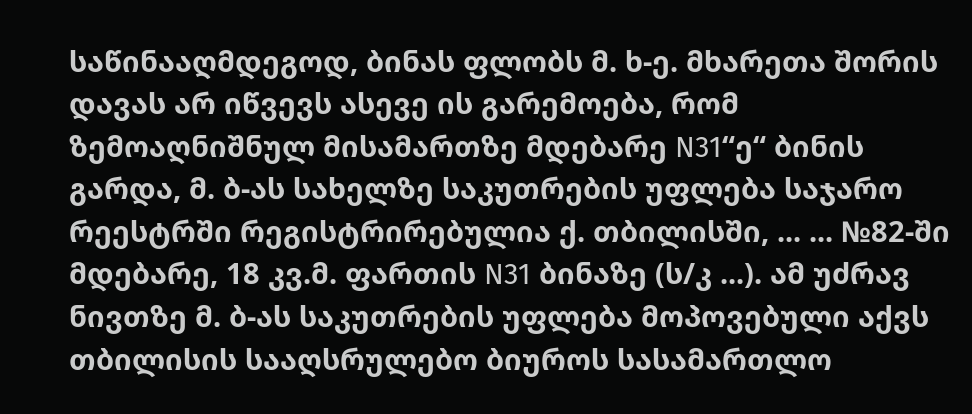საწინააღმდეგოდ, ბინას ფლობს მ. ხ-ე. მხარეთა შორის დავას არ იწვევს ასევე ის გარემოება, რომ ზემოაღნიშნულ მისამართზე მდებარე N31“ე“ ბინის გარდა, მ. ბ-ას სახელზე საკუთრების უფლება საჯარო რეესტრში რეგისტრირებულია ქ. თბილისში, ... ... №82-ში მდებარე, 18 კვ.მ. ფართის N31 ბინაზე (ს/კ ...). ამ უძრავ ნივთზე მ. ბ-ას საკუთრების უფლება მოპოვებული აქვს თბილისის სააღსრულებო ბიუროს სასამართლო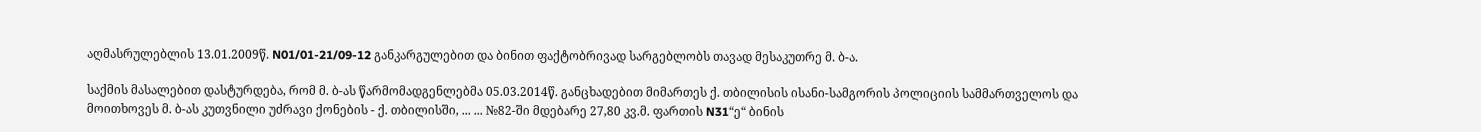აღმასრულებლის 13.01.2009წ. N01/01-21/09-12 განკარგულებით და ბინით ფაქტობრივად სარგებლობს თავად მესაკუთრე მ. ბ-ა.

საქმის მასალებით დასტურდება, რომ მ. ბ-ას წარმომადგენლებმა 05.03.2014წ. განცხადებით მიმართეს ქ. თბილისის ისანი-სამგორის პოლიციის სამმართველოს და მოითხოვეს მ. ბ-ას კუთვნილი უძრავი ქონების - ქ. თბილისში, ... ... №82-ში მდებარე 27,80 კვ.მ. ფართის N31“ე“ ბინის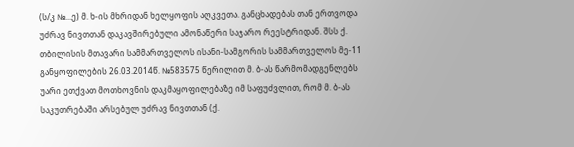(ს/კ №...ე) მ. ხ-ის მხრიდან ხელყოფის აღკვეთა. განცხადებას თან ერთვოდა უძრავ ნივთთან დაკავშირებული ამონაწერი საჯარო რეესტრიდან. შსს ქ. თბილისის მთავარი სამმართველოს ისანი-სამგორის სამმართველოს მე-11 განყოფილების 26.03.2014წ. №583575 წერილით მ. ბ-ას წარმომადგენლებს უარი ეთქვათ მოთხოვნის დაკმაყოფილებაზე იმ საფუძვლით, რომ მ. ბ-ას საკუთრებაში არსებულ უძრავ ნივთთან (ქ.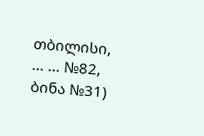თბილისი, ... ... №82, ბინა №31)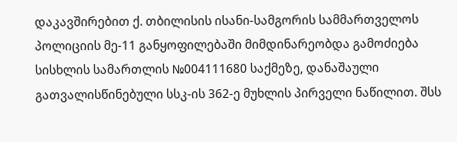დაკავშირებით ქ. თბილისის ისანი-სამგორის სამმართველოს პოლიციის მე-11 განყოფილებაში მიმდინარეობდა გამოძიება სისხლის სამართლის №004111680 საქმეზე, დანაშაული გათვალისწინებული სსკ-ის 362-ე მუხლის პირველი ნაწილით. შსს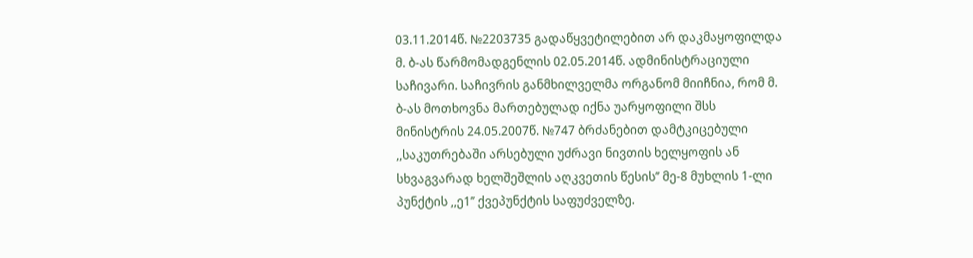03.11.2014წ. №2203735 გადაწყვეტილებით არ დაკმაყოფილდა მ. ბ-ას წარმომადგენლის 02.05.2014წ. ადმინისტრაციული საჩივარი. საჩივრის განმხილველმა ორგანომ მიიჩნია, რომ მ. ბ-ას მოთხოვნა მართებულად იქნა უარყოფილი შსს მინისტრის 24.05.2007წ. №747 ბრძანებით დამტკიცებული ,,საკუთრებაში არსებული უძრავი ნივთის ხელყოფის ან სხვაგვარად ხელშეშლის აღკვეთის წესის’’ მე-8 მუხლის 1-ლი პუნქტის ,,ე1’’ ქვეპუნქტის საფუძველზე.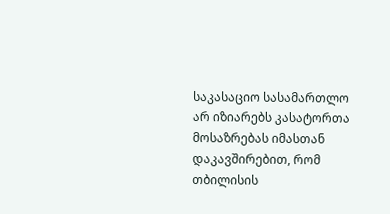საკასაციო სასამართლო არ იზიარებს კასატორთა მოსაზრებას იმასთან დაკავშირებით, რომ თბილისის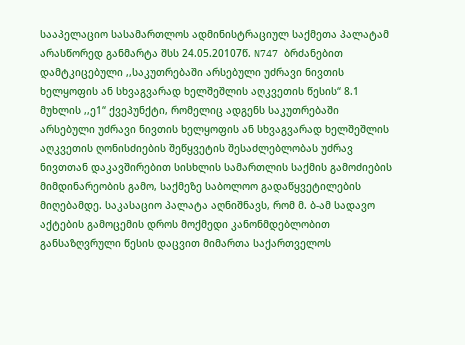სააპელაციო სასამართლოს ადმინისტრაციულ საქმეთა პალატამ არასწორედ განმარტა შსს 24.05.20107წ. N747 ბრძანებით დამტკიცებული ,,საკუთრებაში არსებული უძრავი ნივთის ხელყოფის ან სხვაგვარად ხელშეშლის აღკვეთის წესის“ 8.1 მუხლის ,,ე1“ ქვეპუნქტი, რომელიც ადგენს საკუთრებაში არსებული უძრავი ნივთის ხელყოფის ან სხვაგვარად ხელშეშლის აღკვეთის ღონისძიების შეწყვეტის შესაძლებლობას უძრავ ნივთთან დაკავშირებით სისხლის სამართლის საქმის გამოძიების მიმდინარეობის გამო, საქმეზე საბოლოო გადაწყვეტილების მიღებამდე. საკასაციო პალატა აღნიშნავს, რომ მ. ბ-ამ სადავო აქტების გამოცემის დროს მოქმედი კანონმდებლობით განსაზღვრული წესის დაცვით მიმართა საქართველოს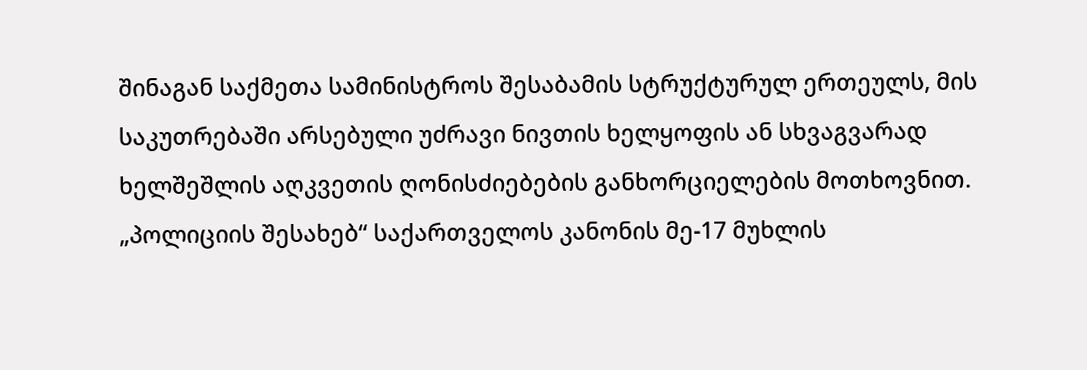შინაგან საქმეთა სამინისტროს შესაბამის სტრუქტურულ ერთეულს, მის საკუთრებაში არსებული უძრავი ნივთის ხელყოფის ან სხვაგვარად ხელშეშლის აღკვეთის ღონისძიებების განხორციელების მოთხოვნით. „პოლიციის შესახებ“ საქართველოს კანონის მე-17 მუხლის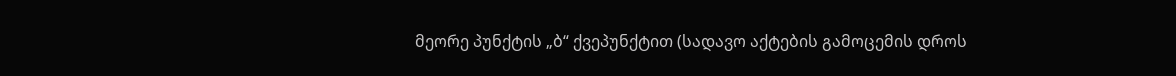მეორე პუნქტის „ბ“ ქვეპუნქტით (სადავო აქტების გამოცემის დროს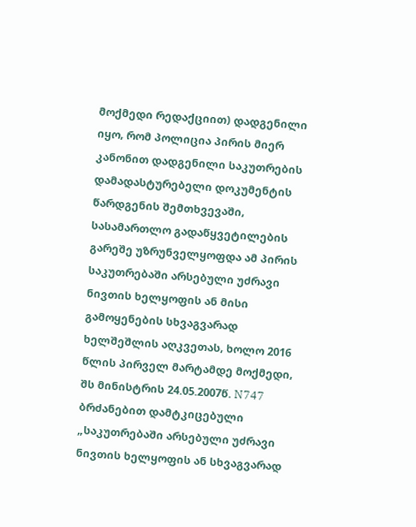მოქმედი რედაქციით) დადგენილი იყო, რომ პოლიცია პირის მიერ კანონით დადგენილი საკუთრების დამადასტურებელი დოკუმენტის წარდგენის შემთხვევაში, სასამართლო გადაწყვეტილების გარეშე უზრუნველყოფდა ამ პირის საკუთრებაში არსებული უძრავი ნივთის ხელყოფის ან მისი გამოყენების სხვაგვარად ხელშეშლის აღკვეთას, ხოლო 2016 წლის პირველ მარტამდე მოქმედი, შს მინისტრის 24.05.2007წ. N747 ბრძანებით დამტკიცებული „საკუთრებაში არსებული უძრავი ნივთის ხელყოფის ან სხვაგვარად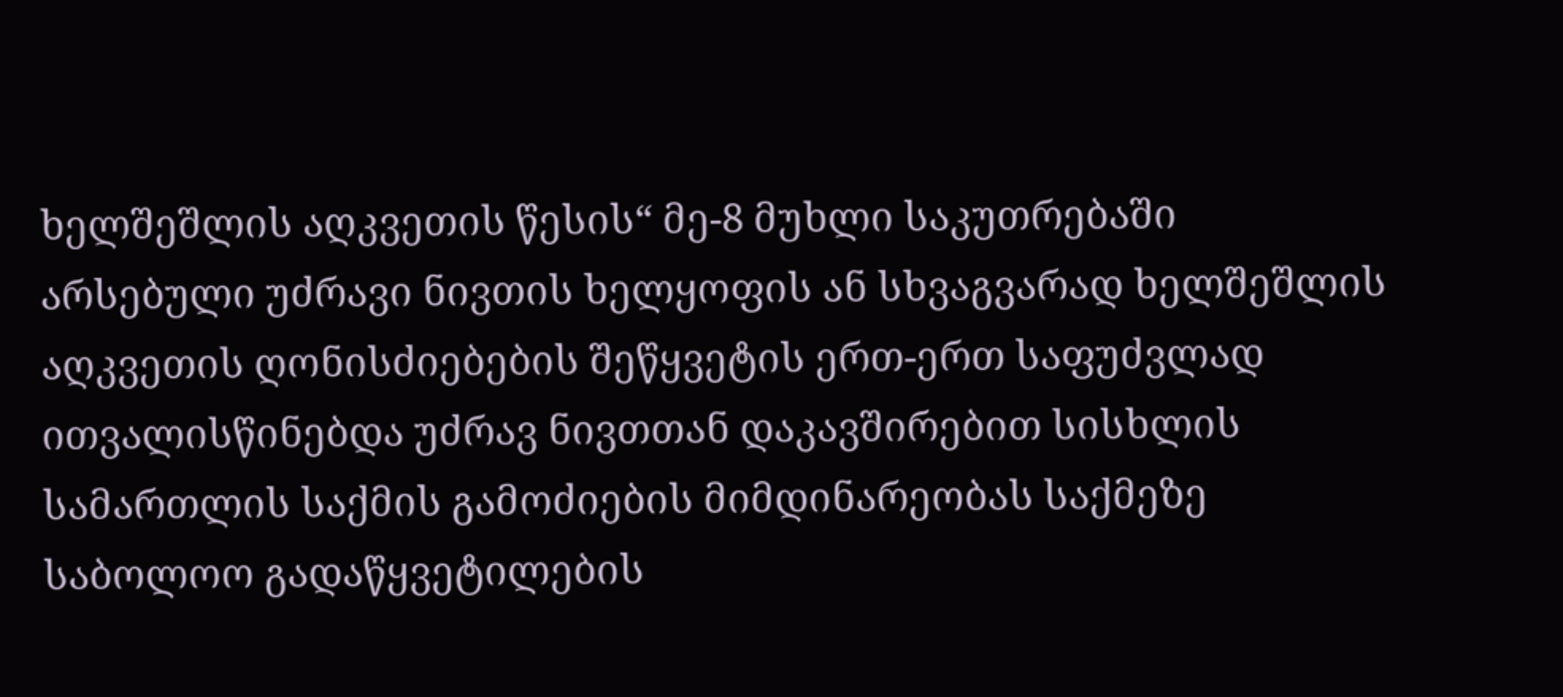ხელშეშლის აღკვეთის წესის“ მე-8 მუხლი საკუთრებაში არსებული უძრავი ნივთის ხელყოფის ან სხვაგვარად ხელშეშლის აღკვეთის ღონისძიებების შეწყვეტის ერთ-ერთ საფუძვლად ითვალისწინებდა უძრავ ნივთთან დაკავშირებით სისხლის სამართლის საქმის გამოძიების მიმდინარეობას საქმეზე საბოლოო გადაწყვეტილების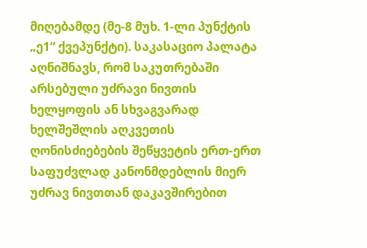მიღებამდე (მე-8 მუხ. 1-ლი პუნქტის „ე1“ ქვეპუნქტი). საკასაციო პალატა აღნიშნავს, რომ საკუთრებაში არსებული უძრავი ნივთის ხელყოფის ან სხვაგვარად ხელშეშლის აღკვეთის ღონისძიებების შეწყვეტის ერთ-ერთ საფუძვლად კანონმდებლის მიერ უძრავ ნივთთან დაკავშირებით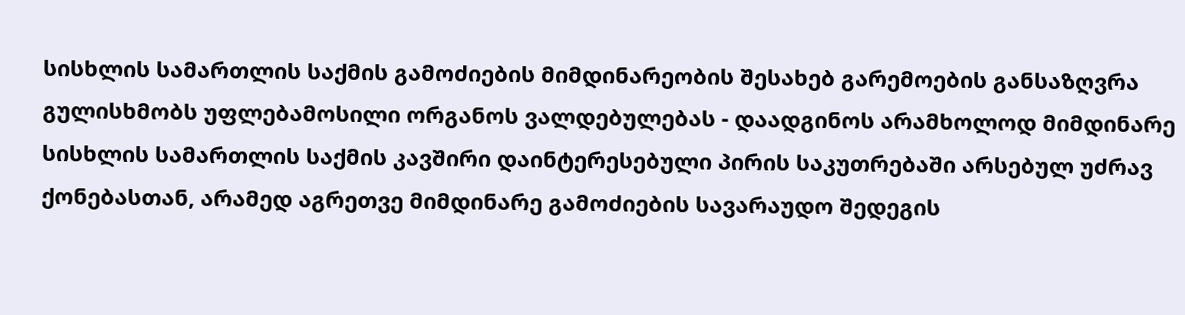სისხლის სამართლის საქმის გამოძიების მიმდინარეობის შესახებ გარემოების განსაზღვრა გულისხმობს უფლებამოსილი ორგანოს ვალდებულებას - დაადგინოს არამხოლოდ მიმდინარე სისხლის სამართლის საქმის კავშირი დაინტერესებული პირის საკუთრებაში არსებულ უძრავ ქონებასთან, არამედ აგრეთვე მიმდინარე გამოძიების სავარაუდო შედეგის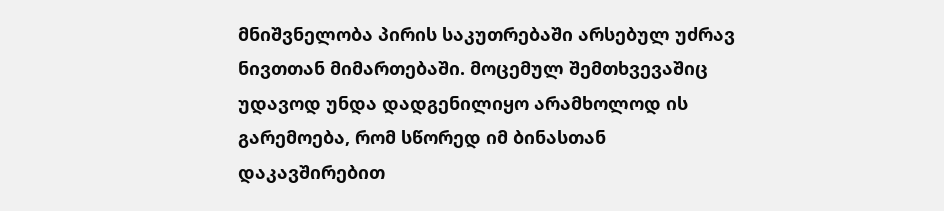მნიშვნელობა პირის საკუთრებაში არსებულ უძრავ ნივთთან მიმართებაში. მოცემულ შემთხვევაშიც უდავოდ უნდა დადგენილიყო არამხოლოდ ის გარემოება, რომ სწორედ იმ ბინასთან დაკავშირებით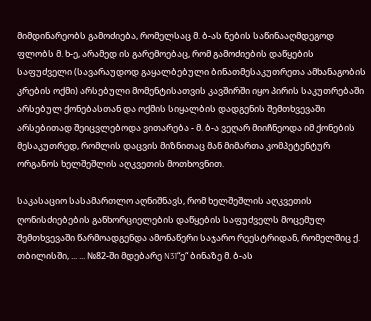მიმდინარეობს გამოძიება, რომელსაც მ. ბ-ას ნების საწინააღმდეგოდ ფლობს მ. ხ-ე, არამედ ის გარემოებაც, რომ გამოძიების დაწყების საფუძველი (სავარაუდოდ გაყალბებული ბინათმესაკუთრეთა ამხანაგობის კრების ოქმი) არსებული მომენტისათვის კავშირში იყო პირის საკუთრებაში არსებულ ქონებასთან და ოქმის სიყალბის დადგენის შემთხვევაში არსებითად შეიცვლებოდა ვითარება - მ. ბ-ა ვეღარ მიიჩნეოდა იმ ქონების მესაკუთრედ, რომლის დაცვის მიზნითაც მან მიმართა კომპეტენტურ ორგანოს ხელშეშლის აღკვეთის მოთხოვნით.

საკასაციო სასამართლო აღნიშნავს, რომ ხელშეშლის აღკვეთის ღონისძიებების განხორციელების დაწყების საფუძველს მოცემულ შემთხვევაში წარმოადგენდა ამონაწერი საჯარო რეესტრიდან, რომელშიც ქ. თბილისში, ... ... №82-ში მდებარე N31“ე“ ბინაზე მ. ბ-ას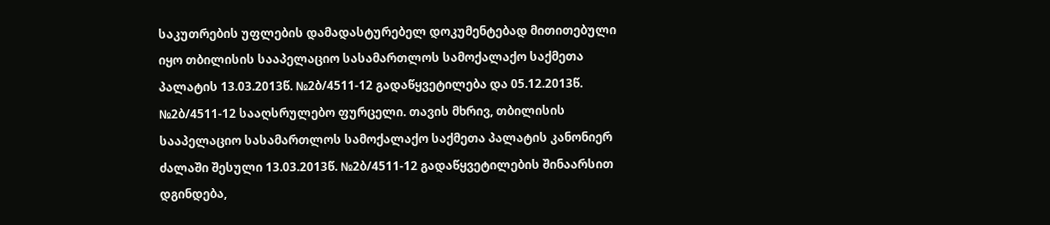საკუთრების უფლების დამადასტურებელ დოკუმენტებად მითითებული იყო თბილისის სააპელაციო სასამართლოს სამოქალაქო საქმეთა პალატის 13.03.2013წ. №2ბ/4511-12 გადაწყვეტილება და 05.12.2013წ. №2ბ/4511-12 სააღსრულებო ფურცელი. თავის მხრივ, თბილისის სააპელაციო სასამართლოს სამოქალაქო საქმეთა პალატის კანონიერ ძალაში შესული 13.03.2013წ. №2ბ/4511-12 გადაწყვეტილების შინაარსით დგინდება,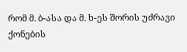რომ მ. ბ-ასა და მ. ხ-ეს შორის უძრავი ქონების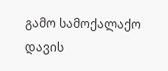გამო სამოქალაქო დავის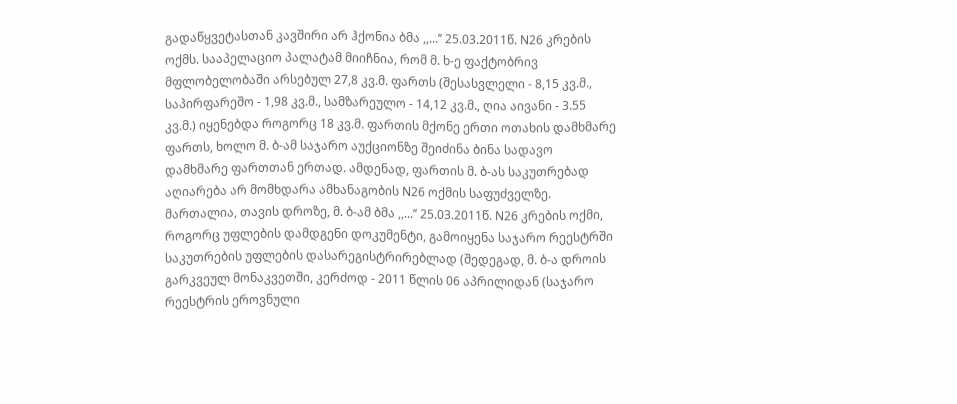გადაწყვეტასთან კავშირი არ ჰქონია ბმა ,,...’’ 25.03.2011წ. N26 კრების ოქმს. სააპელაციო პალატამ მიიჩნია, რომ მ. ხ-ე ფაქტობრივ მფლობელობაში არსებულ 27,8 კვ.მ. ფართს (შესასვლელი - 8,15 კვ.მ., საპირფარეშო - 1,98 კვ.მ., სამზარეულო - 14,12 კვ.მ., ღია აივანი - 3.55 კვ.მ.) იყენებდა როგორც 18 კვ.მ. ფართის მქონე ერთი ოთახის დამხმარე ფართს, ხოლო მ. ბ-ამ საჯარო აუქციონზე შეიძინა ბინა სადავო დამხმარე ფართთან ერთად. ამდენად, ფართის მ. ბ-ას საკუთრებად აღიარება არ მომხდარა ამხანაგობის N26 ოქმის საფუძველზე. მართალია, თავის დროზე, მ. ბ-ამ ბმა ,,...’’ 25.03.2011წ. N26 კრების ოქმი, როგორც უფლების დამდგენი დოკუმენტი, გამოიყენა საჯარო რეესტრში საკუთრების უფლების დასარეგისტრირებლად (შედეგად, მ. ბ-ა დროის გარკვეულ მონაკვეთში, კერძოდ - 2011 წლის 06 აპრილიდან (საჯარო რეესტრის ეროვნული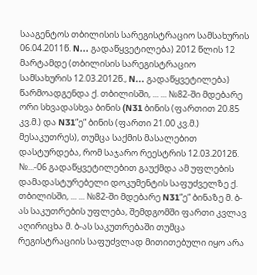სააგენტოს თბილისის სარეგისტრაციო სამსახურის 06.04.2011წ. N... გადაწყვეტილება) 2012 წლის 12 მარტამდე (თბილისის სარეგისტრაციო სამსახურის 12.03.2012წ., N... გადაწყვეტილება) წარმოადგენდა ქ. თბილისში, ... ... №82-ში მდებარე ორი სხვადასხვა ბინის (N31 ბინის (ფართით 20.85 კვ.მ.) და N31“ე“ ბინის (ფართი 21.00 კვ.მ.) მესაკუთრეს), თუმცა საქმის მასალებით დასტურდება, რომ საჯარო რეესტრის 12.03.2012წ. №...-06 გადაწყვეტილებით გაუქმდა ამ უფლების დამადასტურებელი დოკუმენტის საფუძველზე ქ. თბილისში, ... ... №82-ში მდებარე N31“ე“ ბინაზე მ. ბ-ას საკუთრების უფლება, შემდგომში ფართი კვლავ აღირიცხა მ. ბ-ას საკუთრებაში თუმცა რეგისტრაციის საფუძვლად მითითებული იყო არა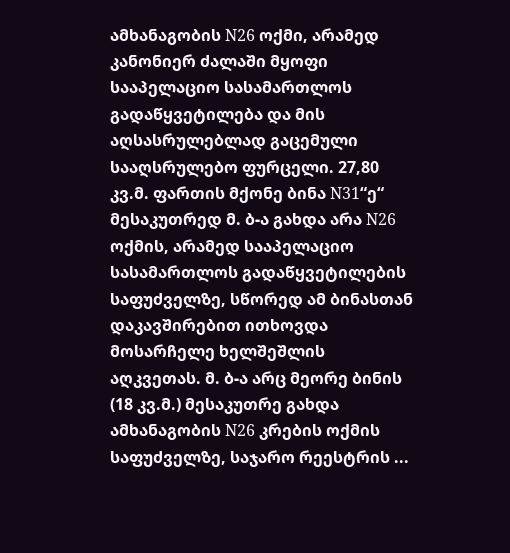ამხანაგობის N26 ოქმი, არამედ კანონიერ ძალაში მყოფი სააპელაციო სასამართლოს გადაწყვეტილება და მის აღსასრულებლად გაცემული სააღსრულებო ფურცელი. 27,80 კვ.მ. ფართის მქონე ბინა N31“ე“ მესაკუთრედ მ. ბ-ა გახდა არა N26 ოქმის, არამედ სააპელაციო სასამართლოს გადაწყვეტილების საფუძველზე, სწორედ ამ ბინასთან დაკავშირებით ითხოვდა მოსარჩელე ხელშეშლის აღკვეთას. მ. ბ-ა არც მეორე ბინის (18 კვ.მ.) მესაკუთრე გახდა ამხანაგობის N26 კრების ოქმის საფუძველზე, საჯარო რეესტრის ...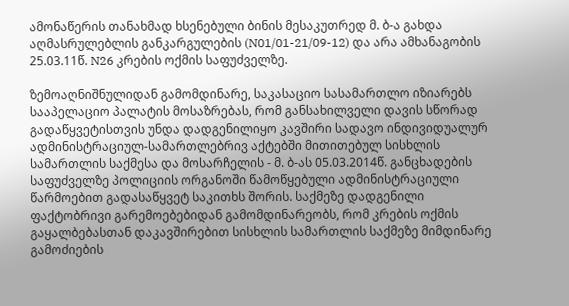ამონაწერის თანახმად ხსენებული ბინის მესაკუთრედ მ. ბ-ა გახდა აღმასრულებლის განკარგულების (N01/01-21/09-12) და არა ამხანაგობის 25.03.11წ. N26 კრების ოქმის საფუძველზე.

ზემოაღნიშნულიდან გამომდინარე, საკასაციო სასამართლო იზიარებს სააპელაციო პალატის მოსაზრებას, რომ განსახილველი დავის სწორად გადაწყვეტისთვის უნდა დადგენილიყო კავშირი სადავო ინდივიდუალურ ადმინისტრაციულ-სამართლებრივ აქტებში მითითებულ სისხლის სამართლის საქმესა და მოსარჩელის - მ. ბ-ას 05.03.2014წ. განცხადების საფუძველზე პოლიციის ორგანოში წამოწყებული ადმინისტრაციული წარმოებით გადასაწყვეტ საკითხს შორის. საქმეზე დადგენილი ფაქტობრივი გარემოებებიდან გამომდინარეობს, რომ კრების ოქმის გაყალბებასთან დაკავშირებით სისხლის სამართლის საქმეზე მიმდინარე გამოძიების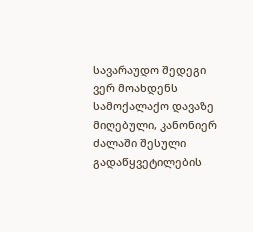სავარაუდო შედეგი ვერ მოახდენს სამოქალაქო დავაზე მიღებული, კანონიერ ძალაში შესული გადაწყვეტილების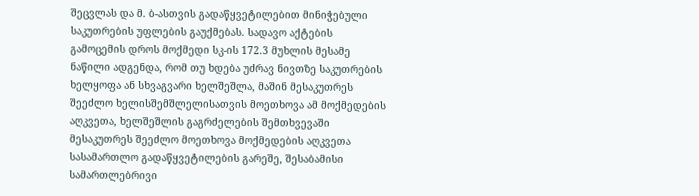შეცვლას და მ. ბ-ასთვის გადაწყვეტილებით მინიჭებული საკუთრების უფლების გაუქმებას. სადავო აქტების გამოცემის დროს მოქმედი სკ-ის 172.3 მუხლის მესამე ნაწილი ადგენდა, რომ თუ ხდება უძრავ ნივთზე საკუთრების ხელყოფა ან სხვაგვარი ხელშეშლა, მაშინ მესაკუთრეს შეეძლო ხელისშემშლელისათვის მოეთხოვა ამ მოქმედების აღკვეთა, ხელშეშლის გაგრძელების შემთხვევაში მესაკუთრეს შეეძლო მოეთხოვა მოქმედების აღკვეთა სასამართლო გადაწყვეტილების გარეშე, შესაბამისი სამართლებრივი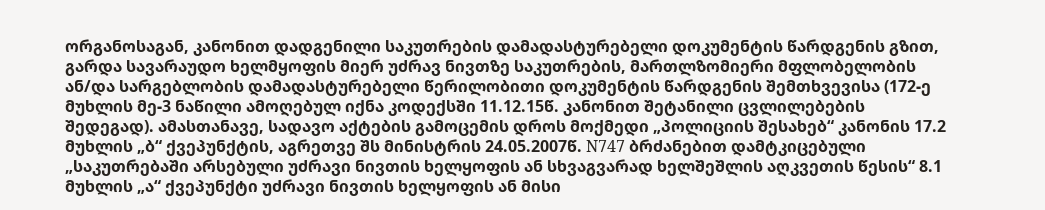ორგანოსაგან, კანონით დადგენილი საკუთრების დამადასტურებელი დოკუმენტის წარდგენის გზით, გარდა სავარაუდო ხელმყოფის მიერ უძრავ ნივთზე საკუთრების, მართლზომიერი მფლობელობის ან/და სარგებლობის დამადასტურებელი წერილობითი დოკუმენტის წარდგენის შემთხვევისა (172-ე მუხლის მე-3 ნაწილი ამოღებულ იქნა კოდექსში 11.12.15წ. კანონით შეტანილი ცვლილებების შედეგად). ამასთანავე, სადავო აქტების გამოცემის დროს მოქმედი „პოლიციის შესახებ“ კანონის 17.2 მუხლის „ბ“ ქვეპუნქტის, აგრეთვე შს მინისტრის 24.05.2007წ. N747 ბრძანებით დამტკიცებული „საკუთრებაში არსებული უძრავი ნივთის ხელყოფის ან სხვაგვარად ხელშეშლის აღკვეთის წესის“ 8.1 მუხლის „ა“ ქვეპუნქტი უძრავი ნივთის ხელყოფის ან მისი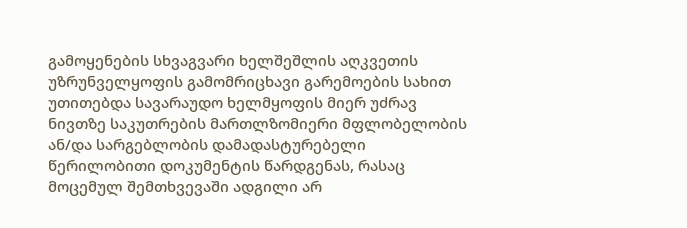გამოყენების სხვაგვარი ხელშეშლის აღკვეთის უზრუნველყოფის გამომრიცხავი გარემოების სახით უთითებდა სავარაუდო ხელმყოფის მიერ უძრავ ნივთზე საკუთრების მართლზომიერი მფლობელობის ან/და სარგებლობის დამადასტურებელი წერილობითი დოკუმენტის წარდგენას, რასაც მოცემულ შემთხვევაში ადგილი არ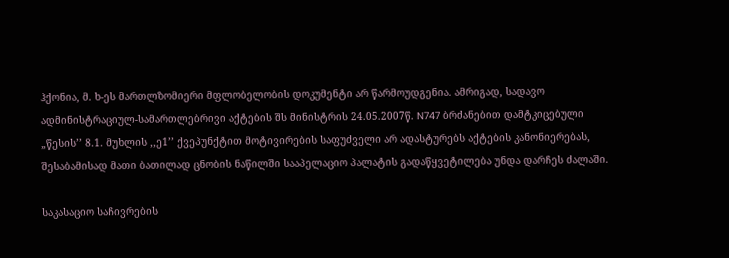ჰქონია, მ. ხ-ეს მართლზომიერი მფლობელობის დოკუმენტი არ წარმოუდგენია. ამრიგად, სადავო ადმინისტრაციულ-სამართლებრივი აქტების შს მინისტრის 24.05.2007წ. N747 ბრძანებით დამტკიცებული „წესის’’ 8.1. მუხლის ,,ე1’’ ქვეპუნქტით მოტივირების საფუძველი არ ადასტურებს აქტების კანონიერებას, შესაბამისად მათი ბათილად ცნობის ნაწილში სააპელაციო პალატის გადაწყვეტილება უნდა დარჩეს ძალაში.

საკასაციო საჩივრების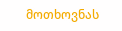მოთხოვნას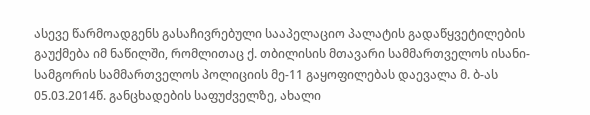ასევე წარმოადგენს გასაჩივრებული სააპელაციო პალატის გადაწყვეტილების გაუქმება იმ ნაწილში, რომლითაც ქ. თბილისის მთავარი სამმართველოს ისანი-სამგორის სამმართველოს პოლიციის მე-11 გაყოფილებას დაევალა მ. ბ-ას 05.03.2014წ. განცხადების საფუძველზე, ახალი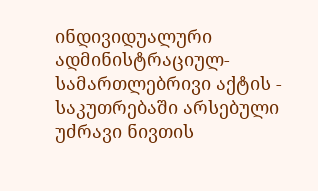ინდივიდუალური ადმინისტრაციულ-სამართლებრივი აქტის - საკუთრებაში არსებული უძრავი ნივთის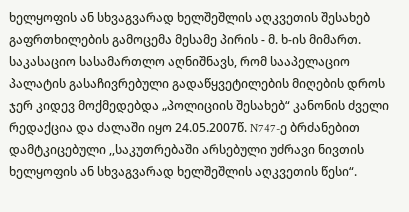ხელყოფის ან სხვაგვარად ხელშეშლის აღკვეთის შესახებ გაფრთხილების გამოცემა მესამე პირის - მ. ხ-ის მიმართ. საკასაციო სასამართლო აღნიშნავს, რომ სააპელაციო პალატის გასაჩივრებული გადაწყვეტილების მიღების დროს ჯერ კიდევ მოქმედებდა „პოლიციის შესახებ“ კანონის ძველი რედაქცია და ძალაში იყო 24.05.2007წ. N747-ე ბრძანებით დამტკიცებული ,,საკუთრებაში არსებული უძრავი ნივთის ხელყოფის ან სხვაგვარად ხელშეშლის აღკვეთის წესი“.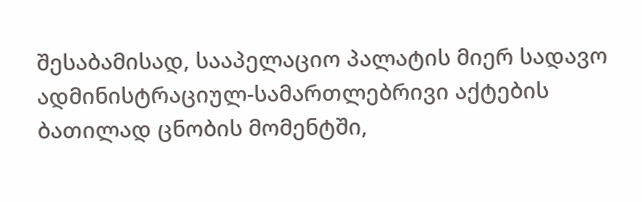შესაბამისად, სააპელაციო პალატის მიერ სადავო ადმინისტრაციულ-სამართლებრივი აქტების ბათილად ცნობის მომენტში,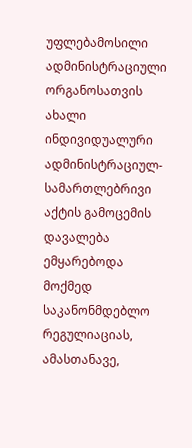უფლებამოსილი ადმინისტრაციული ორგანოსათვის ახალი ინდივიდუალური ადმინისტრაციულ-სამართლებრივი აქტის გამოცემის დავალება ემყარებოდა მოქმედ საკანონმდებლო რეგულიაციას, ამასთანავე,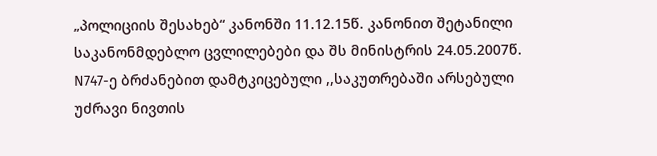„პოლიციის შესახებ“ კანონში 11.12.15წ. კანონით შეტანილი საკანონმდებლო ცვლილებები და შს მინისტრის 24.05.2007წ. N747-ე ბრძანებით დამტკიცებული ,,საკუთრებაში არსებული უძრავი ნივთის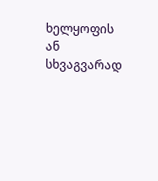ხელყოფის ან სხვაგვარად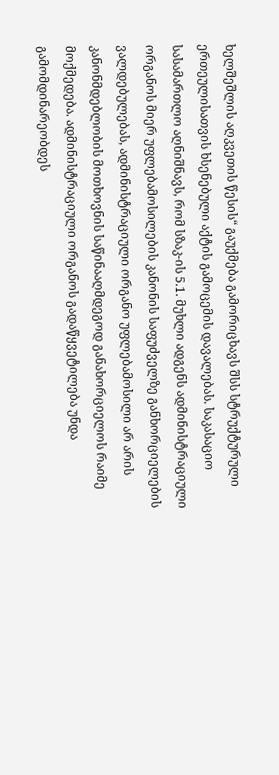ხელშეშლის აღკვეთის წესის“ გაუქმება გამორიცხავს შსს სტრუქტურული ერთეულისათვის ხსენებული აქტის გამოცემის დავალებას. საკასაციო სასამართლო აღნიშნავს, რომ სზაკ-ის 5.1. მუხლი ადგენს ადმინისტრაციული ორგანოს მიერ უფლებამოსილების კანონის საფუძველზე განხორციელების ვალდებულებას, ადმინისტრაციული ორგანო უფლებამოსილი არ არის კანონმდებლობის მოთხოვნის საწინააღმდეგოდ განახორციელოს რაიმე მოქმედება. ადმინისტრაციული ორგანოს გადაწყვეტილება უნდა გამომდინარეობდეს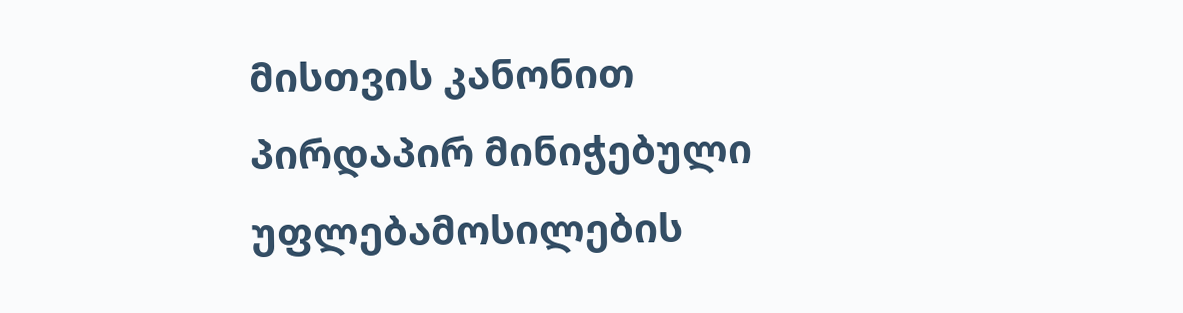მისთვის კანონით პირდაპირ მინიჭებული უფლებამოსილების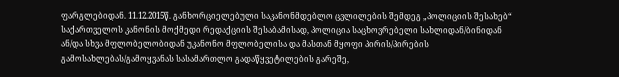ფარგლებიდან. 11.12.2015წ. განხორციელებული საკანონმდებლო ცვლილების შემდეგ „პოლიციის შესახებ“ საქართველოს კანონის მოქმედი რედაქციის შესაბამისად, პოლიცია საცხოვრებელი სახლიდან/ბინიდან ან/და სხვა მფლობელობიდან უკანონო მფლობელისა და მასთან მყოფი პირის/პირების გამოსახლებას/გამოყვანას სასამართლო გადაწყვეტილების გარეშე,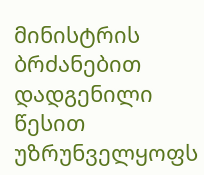მინისტრის ბრძანებით დადგენილი წესით უზრუნველყოფს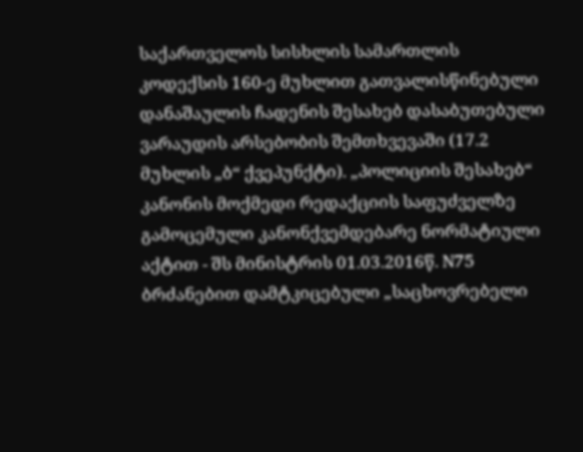საქართველოს სისხლის სამართლის კოდექსის 160-ე მუხლით გათვალისწინებული დანაშაულის ჩადენის შესახებ დასაბუთებული ვარაუდის არსებობის შემთხვევაში (17.2 მუხლის „ბ“ ქვეპუნქტი). „პოლიციის შესახებ“ კანონის მოქმედი რედაქციის საფუძველზე გამოცემული კანონქვემდებარე ნორმატიული აქტით - შს მინისტრის 01.03.2016წ. N75 ბრძანებით დამტკიცებული „საცხოვრებელი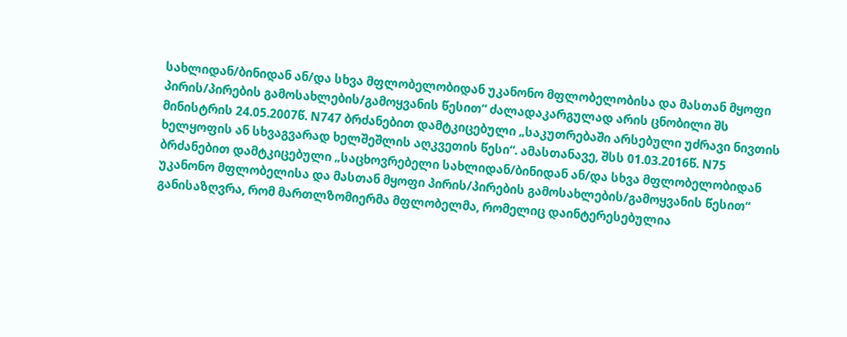სახლიდან/ბინიდან ან/და სხვა მფლობელობიდან უკანონო მფლობელობისა და მასთან მყოფი პირის/პირების გამოსახლების/გამოყვანის წესით“ ძალადაკარგულად არის ცნობილი შს მინისტრის 24.05.2007წ. N747 ბრძანებით დამტკიცებული „საკუთრებაში არსებული უძრავი ნივთის ხელყოფის ან სხვაგვარად ხელშეშლის აღკვეთის წესი“. ამასთანავე, შსს 01.03.2016წ. N75 ბრძანებით დამტკიცებული „საცხოვრებელი სახლიდან/ბინიდან ან/და სხვა მფლობელობიდან უკანონო მფლობელისა და მასთან მყოფი პირის/პირების გამოსახლების/გამოყვანის წესით“ განისაზღვრა, რომ მართლზომიერმა მფლობელმა, რომელიც დაინტერესებულია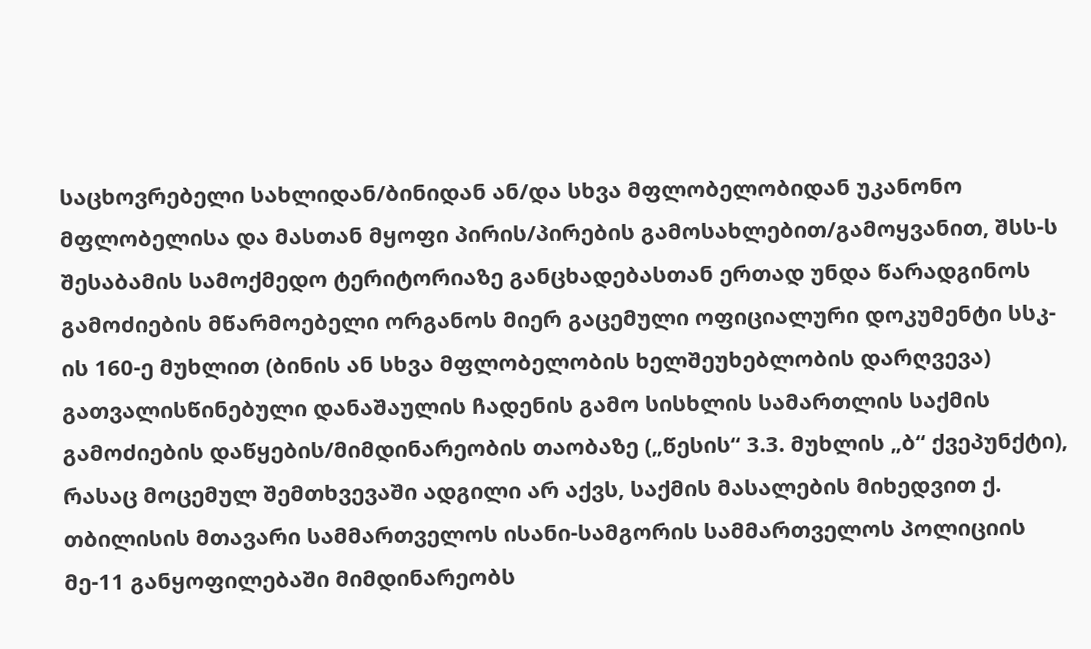საცხოვრებელი სახლიდან/ბინიდან ან/და სხვა მფლობელობიდან უკანონო მფლობელისა და მასთან მყოფი პირის/პირების გამოსახლებით/გამოყვანით, შსს-ს შესაბამის სამოქმედო ტერიტორიაზე განცხადებასთან ერთად უნდა წარადგინოს გამოძიების მწარმოებელი ორგანოს მიერ გაცემული ოფიციალური დოკუმენტი სსკ-ის 160-ე მუხლით (ბინის ან სხვა მფლობელობის ხელშეუხებლობის დარღვევა) გათვალისწინებული დანაშაულის ჩადენის გამო სისხლის სამართლის საქმის გამოძიების დაწყების/მიმდინარეობის თაობაზე („წესის“ 3.3. მუხლის „ბ“ ქვეპუნქტი), რასაც მოცემულ შემთხვევაში ადგილი არ აქვს, საქმის მასალების მიხედვით ქ. თბილისის მთავარი სამმართველოს ისანი-სამგორის სამმართველოს პოლიციის მე-11 განყოფილებაში მიმდინარეობს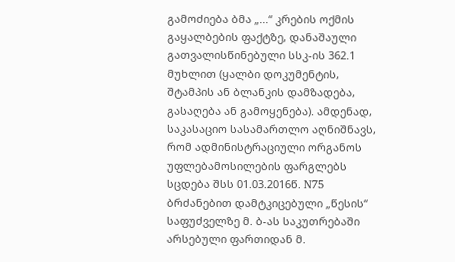გამოძიება ბმა „...“ კრების ოქმის გაყალბების ფაქტზე, დანაშაული გათვალისწინებული სსკ-ის 362.1 მუხლით (ყალბი დოკუმენტის, შტამპის ან ბლანკის დამზადება, გასაღება ან გამოყენება). ამდენად, საკასაციო სასამართლო აღნიშნავს, რომ ადმინისტრაციული ორგანოს უფლებამოსილების ფარგლებს სცდება შსს 01.03.2016წ. N75 ბრძანებით დამტკიცებული „წესის“ საფუძველზე მ. ბ-ას საკუთრებაში არსებული ფართიდან მ.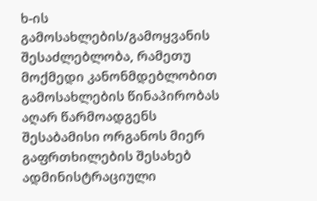ხ-ის გამოსახლების/გამოყვანის შესაძლებლობა, რამეთუ მოქმედი კანონმდებლობით გამოსახლების წინაპირობას აღარ წარმოადგენს შესაბამისი ორგანოს მიერ გაფრთხილების შესახებ ადმინისტრაციული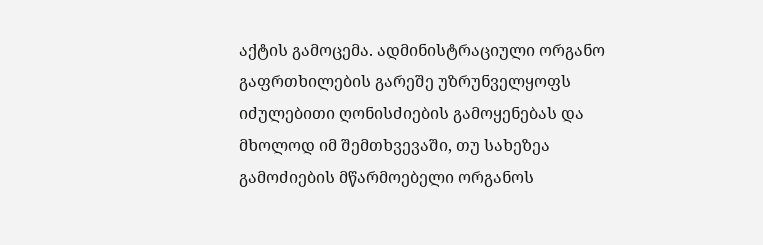აქტის გამოცემა. ადმინისტრაციული ორგანო გაფრთხილების გარეშე უზრუნველყოფს იძულებითი ღონისძიების გამოყენებას და მხოლოდ იმ შემთხვევაში, თუ სახეზეა გამოძიების მწარმოებელი ორგანოს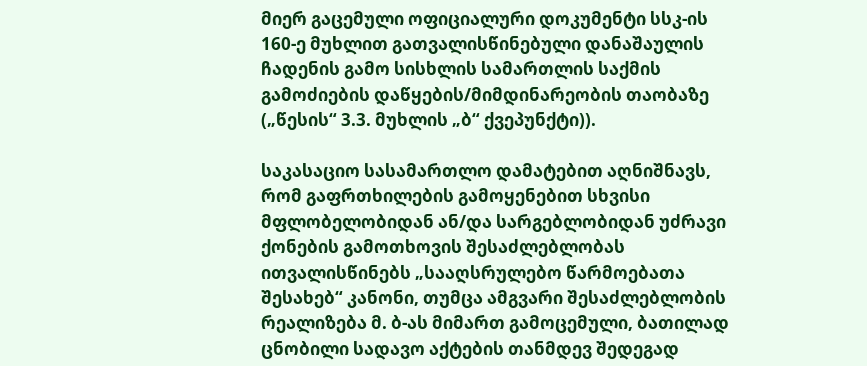მიერ გაცემული ოფიციალური დოკუმენტი სსკ-ის 160-ე მუხლით გათვალისწინებული დანაშაულის ჩადენის გამო სისხლის სამართლის საქმის გამოძიების დაწყების/მიმდინარეობის თაობაზე („წესის“ 3.3. მუხლის „ბ“ ქვეპუნქტი)).

საკასაციო სასამართლო დამატებით აღნიშნავს, რომ გაფრთხილების გამოყენებით სხვისი მფლობელობიდან ან/და სარგებლობიდან უძრავი ქონების გამოთხოვის შესაძლებლობას ითვალისწინებს „სააღსრულებო წარმოებათა შესახებ“ კანონი, თუმცა ამგვარი შესაძლებლობის რეალიზება მ. ბ-ას მიმართ გამოცემული, ბათილად ცნობილი სადავო აქტების თანმდევ შედეგად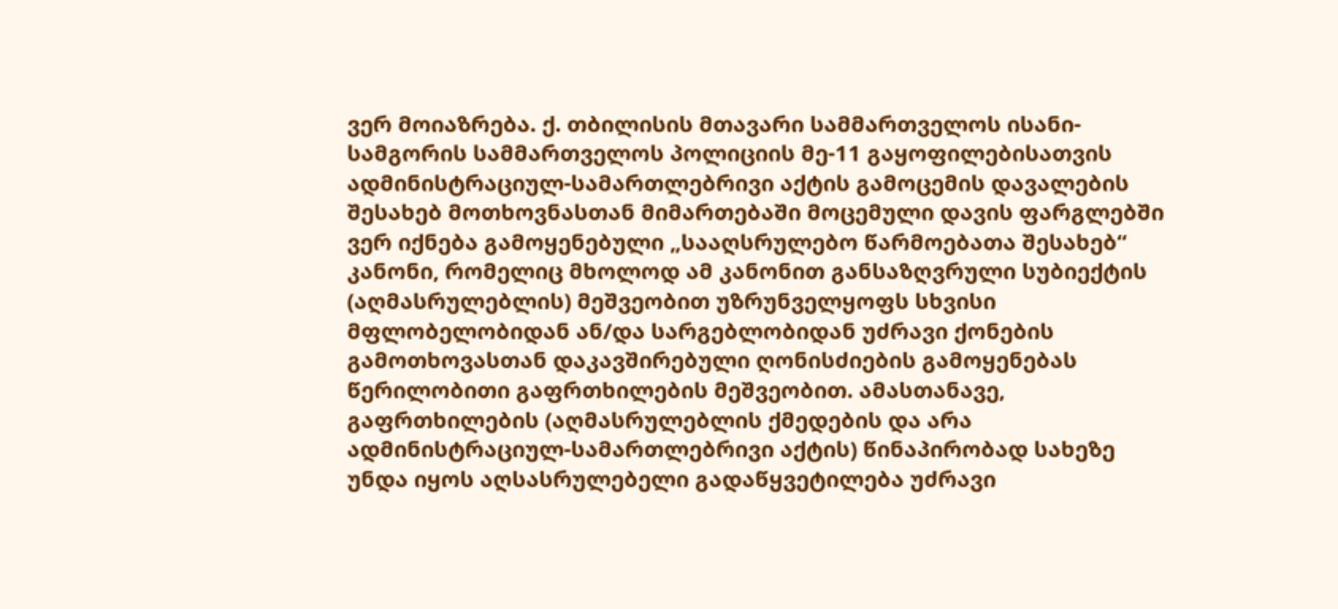ვერ მოიაზრება. ქ. თბილისის მთავარი სამმართველოს ისანი-სამგორის სამმართველოს პოლიციის მე-11 გაყოფილებისათვის ადმინისტრაციულ-სამართლებრივი აქტის გამოცემის დავალების შესახებ მოთხოვნასთან მიმართებაში მოცემული დავის ფარგლებში ვერ იქნება გამოყენებული „სააღსრულებო წარმოებათა შესახებ“ კანონი, რომელიც მხოლოდ ამ კანონით განსაზღვრული სუბიექტის (აღმასრულებლის) მეშვეობით უზრუნველყოფს სხვისი მფლობელობიდან ან/და სარგებლობიდან უძრავი ქონების გამოთხოვასთან დაკავშირებული ღონისძიების გამოყენებას წერილობითი გაფრთხილების მეშვეობით. ამასთანავე, გაფრთხილების (აღმასრულებლის ქმედების და არა ადმინისტრაციულ-სამართლებრივი აქტის) წინაპირობად სახეზე უნდა იყოს აღსასრულებელი გადაწყვეტილება უძრავი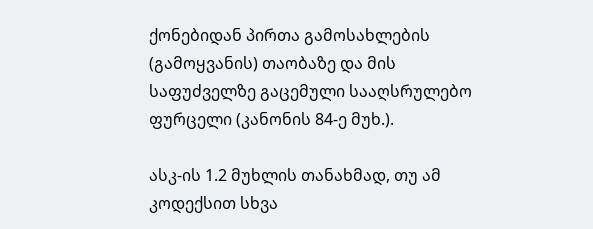ქონებიდან პირთა გამოსახლების (გამოყვანის) თაობაზე და მის საფუძველზე გაცემული სააღსრულებო ფურცელი (კანონის 84-ე მუხ.).

ასკ-ის 1.2 მუხლის თანახმად, თუ ამ კოდექსით სხვა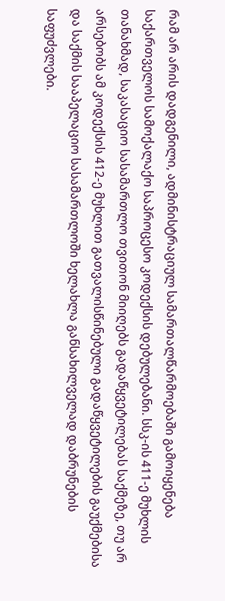რამ არ არის დადგენილი, ადმინისტრაციულ სამართალწარმოებაში გამოიყენება საქართველოს სამოქალაქო საპროცესო კოდექსის დებულებანი. სსკ-ის 411-ე მუხლის თანახმად, საკასაციო სასამართლო თვითონ მიიღებს გადაწყვეტილებას საქმეზე, თუ არ არსებობს ამ კოდექსის 412-ე მუხლით გათვალისწინებული გადაწყვეტილების გაუქმებისა და საქმის სააპელაციო სასამართლოში ხელახლა განსახილველად დაბრუნების საფუძვლები.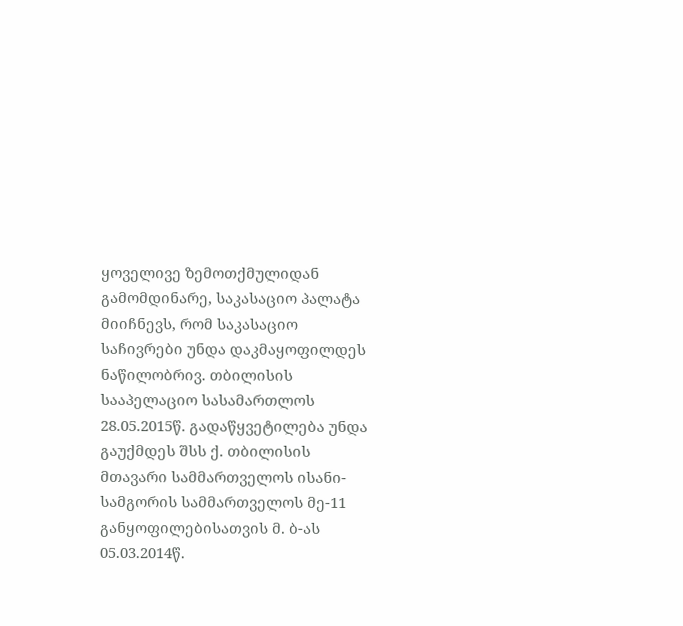ყოველივე ზემოთქმულიდან გამომდინარე, საკასაციო პალატა მიიჩნევს, რომ საკასაციო საჩივრები უნდა დაკმაყოფილდეს ნაწილობრივ. თბილისის სააპელაციო სასამართლოს 28.05.2015წ. გადაწყვეტილება უნდა გაუქმდეს შსს ქ. თბილისის მთავარი სამმართველოს ისანი-სამგორის სამმართველოს მე-11 განყოფილებისათვის მ. ბ-ას 05.03.2014წ.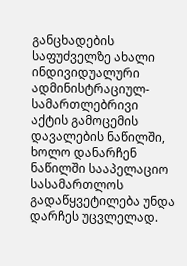განცხადების საფუძველზე ახალი ინდივიდუალური ადმინისტრაციულ-სამართლებრივი აქტის გამოცემის დავალების ნაწილში, ხოლო დანარჩენ ნაწილში სააპელაციო სასამართლოს გადაწყვეტილება უნდა დარჩეს უცვლელად.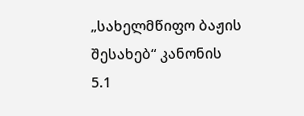„სახელმწიფო ბაჟის შესახებ“ კანონის 5.1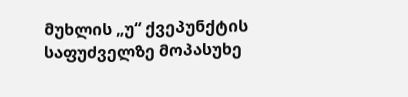მუხლის „უ“ ქვეპუნქტის საფუძველზე მოპასუხე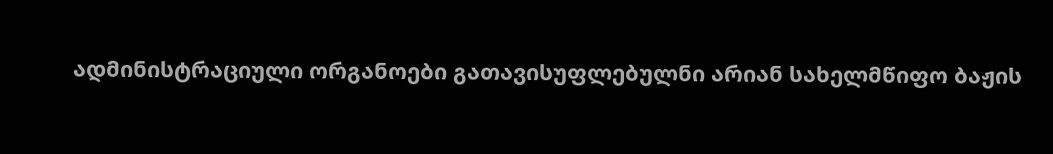ადმინისტრაციული ორგანოები გათავისუფლებულნი არიან სახელმწიფო ბაჟის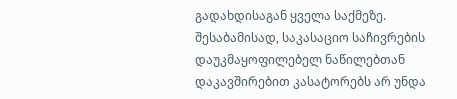გადახდისაგან ყველა საქმეზე. შესაბამისად, საკასაციო საჩივრების დაუკმაყოფილებელ ნაწილებთან დაკავშირებით კასატორებს არ უნდა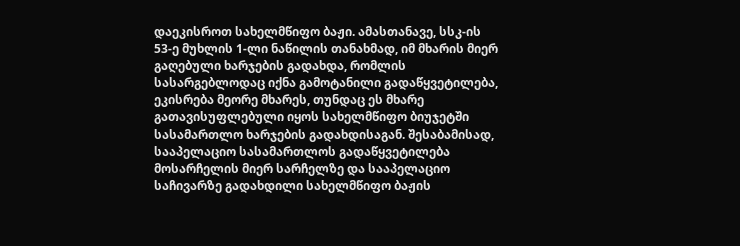დაეკისროთ სახელმწიფო ბაჟი. ამასთანავე, სსკ-ის 53-ე მუხლის 1-ლი ნაწილის თანახმად, იმ მხარის მიერ გაღებული ხარჯების გადახდა, რომლის სასარგებლოდაც იქნა გამოტანილი გადაწყვეტილება, ეკისრება მეორე მხარეს, თუნდაც ეს მხარე გათავისუფლებული იყოს სახელმწიფო ბიუჯეტში სასამართლო ხარჯების გადახდისაგან. შესაბამისად, სააპელაციო სასამართლოს გადაწყვეტილება მოსარჩელის მიერ სარჩელზე და სააპელაციო საჩივარზე გადახდილი სახელმწიფო ბაჟის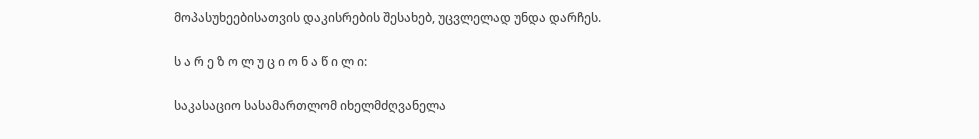მოპასუხეებისათვის დაკისრების შესახებ, უცვლელად უნდა დარჩეს.

ს ა რ ე ზ ო ლ უ ც ი ო ნ ა წ ი ლ ი:

საკასაციო სასამართლომ იხელმძღვანელა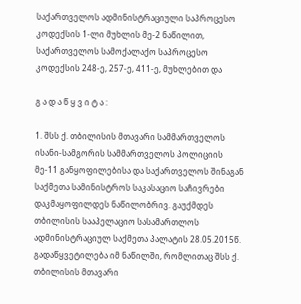საქართველოს ადმინისტრაციული საპროცესო კოდექსის 1-ლი მუხლის მე-2 ნაწილით, საქართველოს სამოქალაქო საპროცესო კოდექსის 248-ე, 257-ე, 411-ე, მუხლებით და

გ ა დ ა წ ყ ვ ი ტ ა :

1. შსს ქ. თბილისის მთავარი სამმართველოს ისანი-სამგორის სამმართველოს პოლიციის მე-11 განყოფილებისა და საქართველოს შინაგან საქმეთა სამინისტროს საკასაციო საჩივრები დაკმაყოფილდეს ნაწილობრივ. გაუქმდეს თბილისის სააპელაციო სასამართლოს ადმინისტრაციულ საქმეთა პალატის 28.05.2015წ. გადაწყვეტილება იმ ნაწილში, რომლითაც შსს ქ. თბილისის მთავარი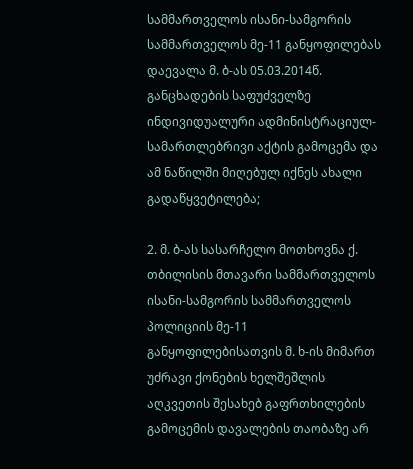სამმართველოს ისანი-სამგორის სამმართველოს მე-11 განყოფილებას დაევალა მ. ბ-ას 05.03.2014წ. განცხადების საფუძველზე ინდივიდუალური ადმინისტრაციულ-სამართლებრივი აქტის გამოცემა და ამ ნაწილში მიღებულ იქნეს ახალი გადაწყვეტილება;

2. მ. ბ-ას სასარჩელო მოთხოვნა ქ. თბილისის მთავარი სამმართველოს ისანი-სამგორის სამმართველოს პოლიციის მე-11 განყოფილებისათვის მ. ხ-ის მიმართ უძრავი ქონების ხელშეშლის აღკვეთის შესახებ გაფრთხილების გამოცემის დავალების თაობაზე არ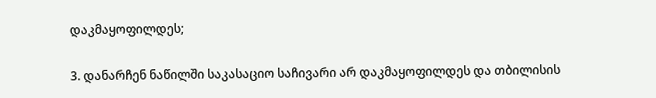დაკმაყოფილდეს;

3. დანარჩენ ნაწილში საკასაციო საჩივარი არ დაკმაყოფილდეს და თბილისის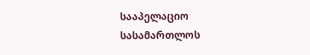სააპელაციო სასამართლოს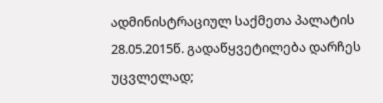ადმინისტრაციულ საქმეთა პალატის 28.05.2015წ. გადაწყვეტილება დარჩეს უცვლელად;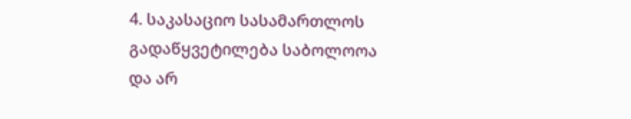4. საკასაციო სასამართლოს გადაწყვეტილება საბოლოოა და არ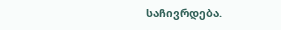საჩივრდება.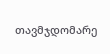თავმჯდომარე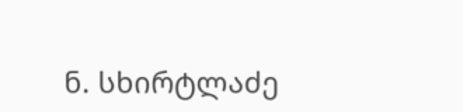ნ. სხირტლაძე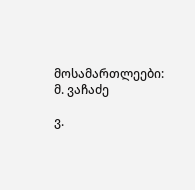მოსამართლეები: მ. ვაჩაძე

ვ.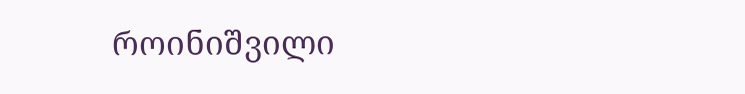როინიშვილი